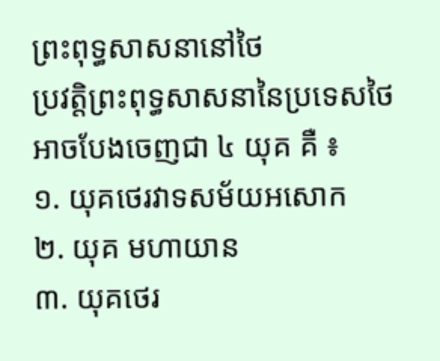ព្រះពុទ្ធសាសនានៅថៃ
ប្រវត្តិព្រះពុទ្ធសាសនានៃប្រទេសថៃ អាចបែងចេញជា ៤ យុគ គឺ ៖
១. យុគថេរវាទសម័យអសោក
២. យុគ មហាយាន
៣. យុគថេរ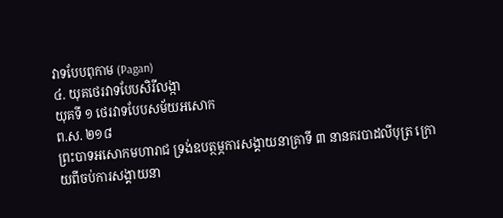វាទបែបពុកាម (Pagan)
៤. យុគថេរវាទបែបសិរីលង្កា
យុគទី ១ ថេរវាទបែបសម័យអសោក
ព.ស. ២១៨
ព្រះបាទអសោកមហារាជ ទ្រង់ឧបត្ថម្ភការសង្គាយនាគ្រាទី ៣ នានគរបាដលីបុត្រ ក្រោយពីចប់ការសង្គាយនា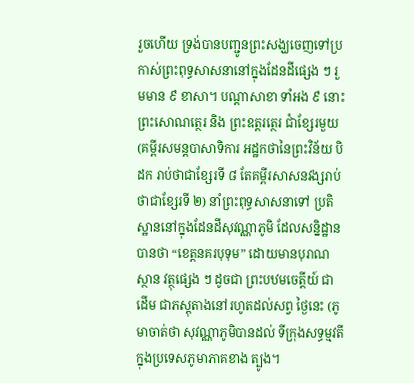រួចហើយ ទ្រង់បានបញ្ជូនព្រះសង្ឃចេញទៅប្រកាស់ព្រះពុទ្ធសាសនានៅក្នុងដែនដីផ្សេង ៗ រួមមាន ៩ ខាសា។ បណ្តាសាខា ទាំអង ៩ នោះ ព្រះសោណត្ថេរ និង ព្រះឧត្តរត្ថេរ ជាំខ្សែរមួយ (គម្ពីរសមន្តបាសាទិការ អដ្ឋកថានៃព្រះវិន័យ បិដក រាប់ថាជាខ្សែរទី ៨ តែគម្ពីរសាសនវង្សរាប់ថាជាខ្សែរទី ២) នាំព្រះពុទ្ធសាសនាទៅ ប្រតិស្ឋាននៅក្នុងដែនដីសុវណ្ណាភូមិ ដែលសន្និដ្ឋានបានថា “ខេត្តនគរបុទុម” ដោយមានបុរាណស្ថាន វត្ថុផ្សេង ៗ ដូចជា ព្រះបឋមចេត្តីយ៍ ជាដើម ជាភស្តុតាងនៅរហូតដល់សព្វ ថ្ងៃនេះ (ភូមាចាត់ថា សុវណ្ណាភូមិបានដល់ ទីក្រុងសទ្ធម្មវតី ក្នុងប្រទេសភូមាភាគខាង ត្បូង។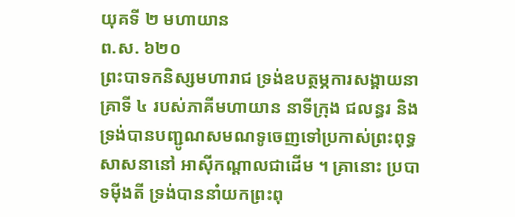យុគទី ២ មហាយាន
ព.ស. ៦២០
ព្រះបាទកនិស្សមហារាជ ទ្រង់ឧបត្ថម្ភការសង្គាយនាគ្រាទី ៤ របស់ភាគីមហាយាន នាទីក្រុង ជលន្ធរ និង ទ្រង់បានបញ្ជូណសមណទូចេញទៅប្រកាស់ព្រះពុទ្ធសាសនានៅ អាស៊ីកណ្តាលជាដើម ។ គ្រានោះ ប្របាទម៉ីងតី ទ្រង់បាននាំយកព្រះពុ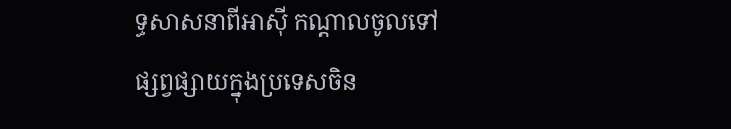ទ្ធសាសនាពីអាស៊ី កណ្តាលចូលទៅផ្សព្វផ្សាយក្នុងប្រទេសចិន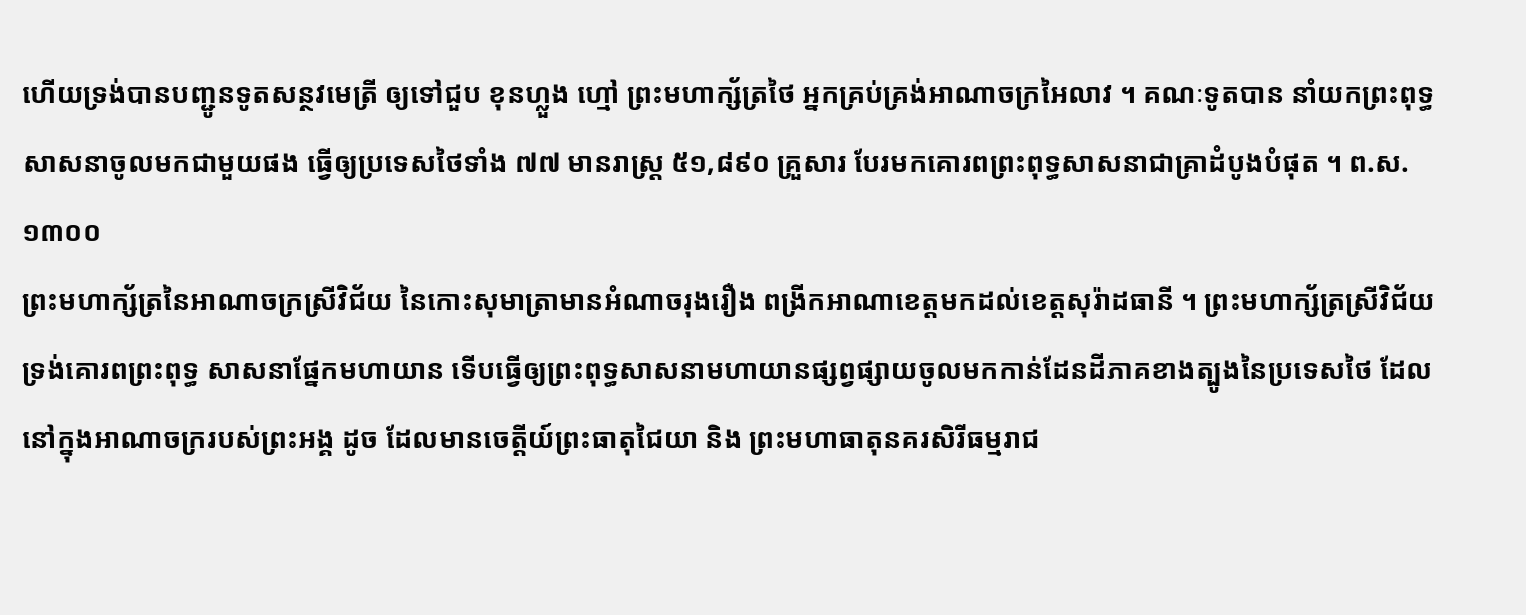ហើយទ្រង់បានបញ្ជូនទូតសន្ថវមេត្រី ឲ្យទៅជួប ខុនហ្លួង ហ្មៅ ព្រះមហាក្ស័ត្រថៃ អ្នកគ្រប់គ្រង់អាណាចក្រអៃលាវ ។ គណៈទូតបាន នាំយកព្រះពុទ្ធសាសនាចូលមកជាមួយផង ធ្វើឲ្យប្រទេសថៃទាំង ៧៧ មានរាស្ត្រ ៥១,៨៩០ គ្រួសារ បែរមកគោរពព្រះពុទ្ធសាសនាជាគ្រាដំបូងបំផុត ។ ព.ស. ១៣០០
ព្រះមហាក្ស័ត្រនៃអាណាចក្រស្រីវិជ័យ នៃកោះសុមាត្រាមានអំណាចរុងរឿង ពង្រីកអាណាខេត្តមកដល់ខេត្តសុរ៉ាដធានី ។ ព្រះមហាក្ស័ត្រស្រីវិជ័យទ្រង់គោរពព្រះពុទ្ធ សាសនាផ្នែកមហាយាន ទើបធ្វើឲ្យព្រះពុទ្ធសាសនាមហាយានផ្សព្វផ្សាយចូលមកកាន់ដែនដីភាគខាងត្បូងនៃប្រទេសថៃ ដែលនៅក្នុងអាណាចក្ររបស់ព្រះអង្គ ដូច ដែលមានចេត្តីយ៍ព្រះធាតុជៃយា និង ព្រះមហាធាតុនគរសិរីធម្មរាជ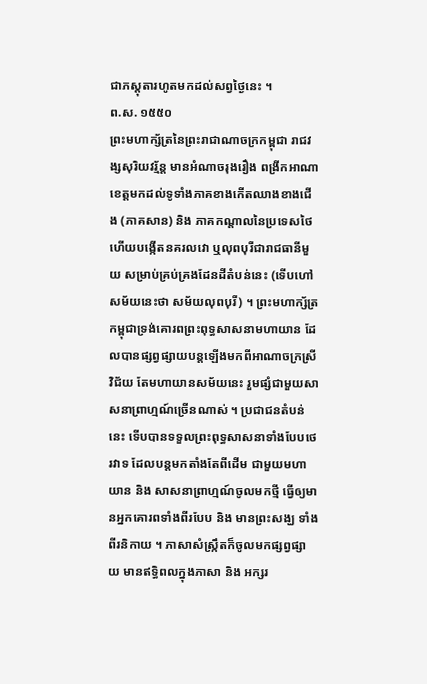ជាភស្តុតារហូតមកដល់សព្វថ្ងៃនេះ ។
ព.ស. ១៥៥០
ព្រះមហាក្ស័ត្រនៃព្រះរាជាណាចក្រកម្ពុជា រាជវង្សសុរិយវរ្ម័ន្ត មានអំណាចរុងរឿង ពង្រីកអាណាខេត្តមកដល់ទូទាំងភាគខាងកើតឈាងខាងជើង (ភាគសាន) និង ភាគកណ្តាលនៃប្រទេសថៃ ហើយបង្កើតនគរលវោ ឬលុពបុរីជារាជធានីមួយ សម្រាប់គ្រប់គ្រងដែនដីតំបន់នេះ (ទើបហៅសម័យនេះថា សម័យលុពបុរី) ។ ព្រះមហាក្ស័ត្រកម្ពុជាទ្រង់គោរពព្រះពុទ្ធសាសនាមហាយាន ដែលបានផ្សព្វផ្សាយបន្តឡើងមកពីអាណាចក្រស្រីវិជ័យ តែមហាយានសម័យនេះ រួមផ្សំជាមួយសាសនាព្រាហ្មណ៍ច្រើនណាស់ ។ ប្រជាជនតំបន់នេះ ទើបបានទទួលព្រះពុទ្ធសាសនាទាំងបែបថេរវាទ ដែលបន្តមកតាំងតែពីដើម ជាមួយមហាយាន និង សាសនាព្រាហ្មណ៍ចូលមកថ្មី ធ្វើឲ្យមានអ្នកគោរពទាំងពីរបែប និង មានព្រះសង្ឃ ទាំងពីរនិកាយ ។ ភាសាសំស្រ្កឹតក៏ចូលមកផ្សព្វផ្សាយ មានឥទ្ធិពលក្នុងភាសា និង អក្សរ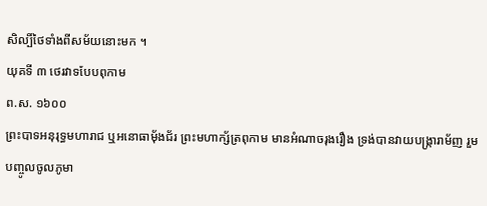សិល្បិ៍ថៃទាំងពីសម័យនោះមក ។
យុគទី ៣ ថេរវាទបែបពុកាម
ព.ស. ១៦០០
ព្រះបាទអនុរុទ្ធមហារាជ ឬអនោធាម៉័ងជ័រ ព្រះមហាក្ស័ត្រពុកាម មានអំណាចរុងរឿង ទ្រង់បានវាយបង្ក្រារាម័ញ រួមបញ្ចូលចូលភូមា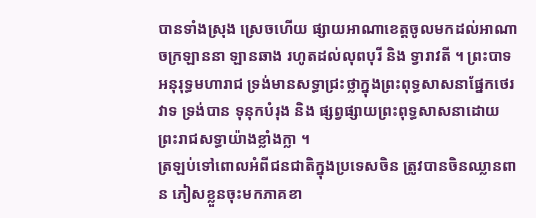បានទាំងស្រុង ស្រេចហើយ ផ្សាយអាណាខេត្តចូលមកដល់អាណាចក្រឡាននា ឡានឆាង រហូតដល់លុពបុរី និង ទ្វារាវតី ។ ព្រះបាទអនុរុទ្ធមហារាជ ទ្រង់មានសទ្ធាជ្រះថ្លាក្នុងព្រះពុទ្ធសាសនាផ្នែកថេរវាទ ទ្រង់បាន ទុនុកបំរុង និង ផ្សព្វផ្សាយព្រះពុទ្ធសាសនាដោយព្រះរាជសទ្ធាយ៉ាងខ្លាំងក្លា ។
ត្រឡប់ទៅពោលអំពីជនជាតិក្នុងប្រទេសចិន ត្រូវបានចិនឈ្លានពាន ភៀសខ្លួនចុះមកភាគខា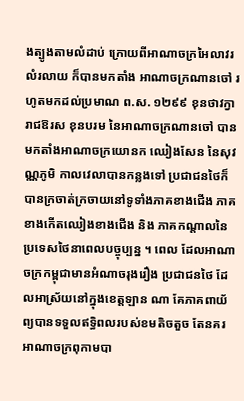ងត្បូងតាមលំដាប់ ក្រោយពីអាណាចក្រអៃលាវរលំរលាយ ក៏បានមកតាំង អាណាចក្រណានចៅ រហូតមកដល់ប្រមាណ ព.ស. ១២៩៩ ខុនថាវក្វា រាជឱរស ខុនបរម នៃអាណាចក្រណានចៅ បានមកតាំងអាណាចក្រយោនក ឈៀងសែន នៃសុវណ្ណភូមិ កាលវេលាបានកន្លងទៅ ប្រជាជនថៃក៏បានក្រចាត់ក្រចាយនៅទូទាំងភាគខាងជើង ភាគខាងកើតឈៀងខាងជើង និង ភាគកណ្តាលនៃប្រទេសថៃនាពេលបច្ចុប្បន្ន ។ ពេល ដែលអាណាចក្រកម្ពុជាមានអំណាចរុងរឿង ប្រជាជនថៃ ដែលអាស្រ័យនៅក្នុងខេត្តឡាន ណា គែភាគពាយ័ព្យបានទទួលឥទ្ធិពលរបស់ខមតិចតួច តែនគរអាណាចក្រពុកាមបា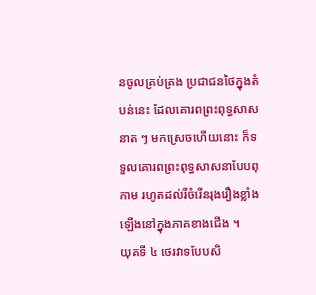នចូលគ្រប់គ្រង ប្រជាជនថៃក្នុងតំបន់នេះ ដែលគោរពព្រះពុទ្ធសាសនាត ៗ មកស្រេចហើយនោះ ក៏ទទួលគោរពព្រះពុទ្ធសាសនាបែបពុកាម រហូតដល់រីចំរើនរុងរឿងខ្លាំងឡើងនៅក្នុងភាគខាងជើង ។
យុគទី ៤ ថេរវាទបែបសិ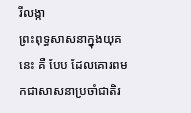រីលង្កា
ព្រះពុទ្ធសាសនាក្នុងយុគនេះ គឺ បែប ដែលគោរពមកជាសាសនាប្រចាំជាតិរ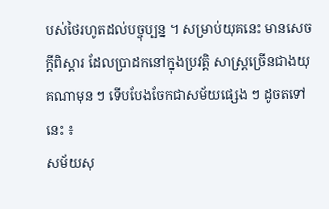បស់ថៃរហូតដល់បច្ចុប្បន្ន ។ សម្រាប់យុគនេះ មានសេចក្តីពិស្តារ ដែលប្រាដកនៅក្នុងប្រវត្តិ សាស្ត្រច្រើនជាងយុគណាមុន ៗ ទើបបែងចែកជាសម័យផ្សេង ៗ ដូចតទៅនេះ ៖
សម័យសុ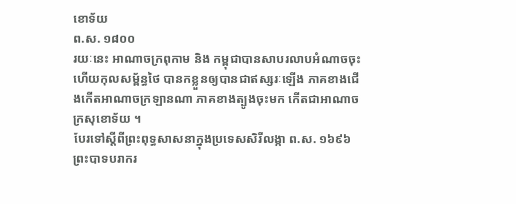ខោទ័យ
ព.ស. ១៨០០
រយៈនេះ អាណាចក្រពុកាម និង កម្ពុជាបានសាបរលាបអំណាចចុះ ហើយកុលសម្ព័ន្ធថៃ បានកខ្លួនឲ្យបានជាឥស្សរៈឡើង ភាគខាងជើងកើតអាណាចក្រឡានណា ភាគខាងត្បូងចុះមក កើតជាអាណាចក្រសុខោទ័យ ។
បែរទៅស្តីពីព្រះពុទ្ធសាសនាក្នុងប្រទេសសិរីលង្កា ព.ស. ១៦៩៦ ព្រះបាទបរាករ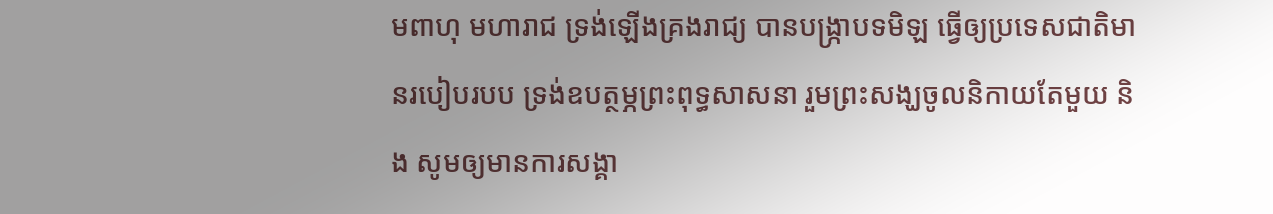មពាហុ មហារាជ ទ្រង់ឡើងគ្រងរាជ្យ បានបង្រ្កាបទមិឡ ធ្វើឲ្យប្រទេសជាតិមានរបៀបរបប ទ្រង់ឧបត្ថម្ភព្រះពុទ្ធសាសនា រួមព្រះសង្ឃចូលនិកាយតែមួយ និង សូមឲ្យមានការសង្គា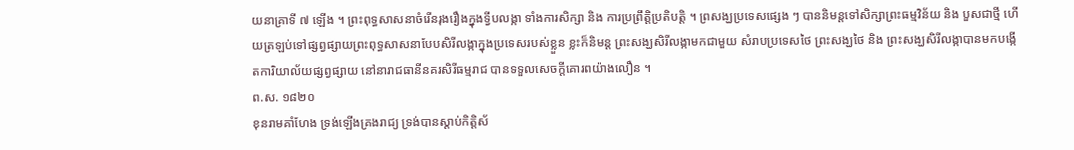យនាគ្រាទី ៧ ឡើង ។ ព្រះពុទ្ធសាសនាចំរើនរុងរឿងក្នុងទ្វីបលង្កា ទាំងការសិក្សា និង ការប្រព្រឹត្តិប្រតិបត្តិ ។ ព្រសង្ឃប្រទេសផ្សេង ៗ បាននិមន្តទៅសិក្សាព្រះធម្មវិន័យ និង បួសជាថ្មី ហើយត្រឡប់ទៅផ្សព្វផ្សាយព្រះពុទ្ធសាសនាបែបសិរីលង្កាក្នុងប្រទេសរបស់ខ្លួន ខ្លះក៏និមន្ត ព្រះសង្ឃសិរីលង្កាមកជាមួយ សំរាបប្រទេសថៃ ព្រះសង្ឃថៃ និង ព្រះសង្ឃសិរីលង្កាបានមកបង្កើតការិយាល័យផ្សព្វផ្សាយ នៅនារាជធានីនគរសិរីធម្មរាជ បានទទួលសេចក្តីគោរពយ៉ាងលឿន ។
ព.ស. ១៨២០
ខុនរាមគាំហែង ទ្រង់ឡើងគ្រងរាជ្យ ទ្រង់បានស្តាប់កិត្តិស័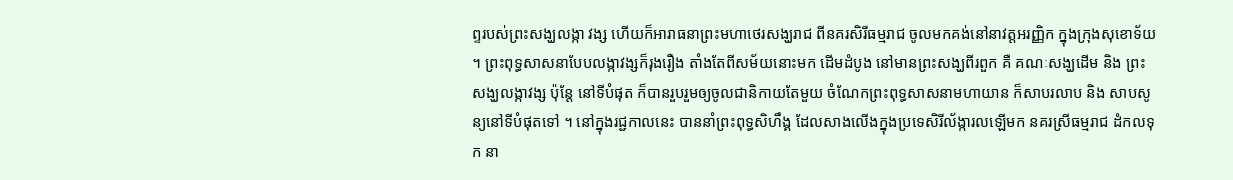ព្ទរបស់ព្រះសង្ឃលង្កា វង្ស ហើយក៏អារាធនាព្រះមហាថេរសង្ឃរាជ ពីនគរសិរីធម្មរាជ ចូលមកគង់នៅនាវត្តអរញ្ញិក ក្នុងក្រុងសុខោទ័យ ។ ព្រះពុទ្ធសាសនាបែបលង្កាវង្សក៏រុងរឿង តាំងតែពីសម័យនោះមក ដើមដំបូង នៅមានព្រះសង្ឃពីរពួក គឺ គណៈសង្ឃដើម និង ព្រះសង្ឃលង្កាវង្ស ប៉ុន្តែ នៅទីបំផុត ក៏បានរួបរួមឲ្យចូលជានិកាយតែមួយ ចំណែកព្រះពុទ្ធសាសនាមហាយាន ក៏សាបរលាប និង សាបសូន្យនៅទីបំផុតទៅ ។ នៅក្នុងរជ្ជកាលនេះ បាននាំព្រះពុទ្ធសិហឹង្គ ដែលសាងលើងក្នុងប្រទេសិរីល័ង្ការលឡើមក នគរស្រីធម្មរាជ ដំកលទុក នា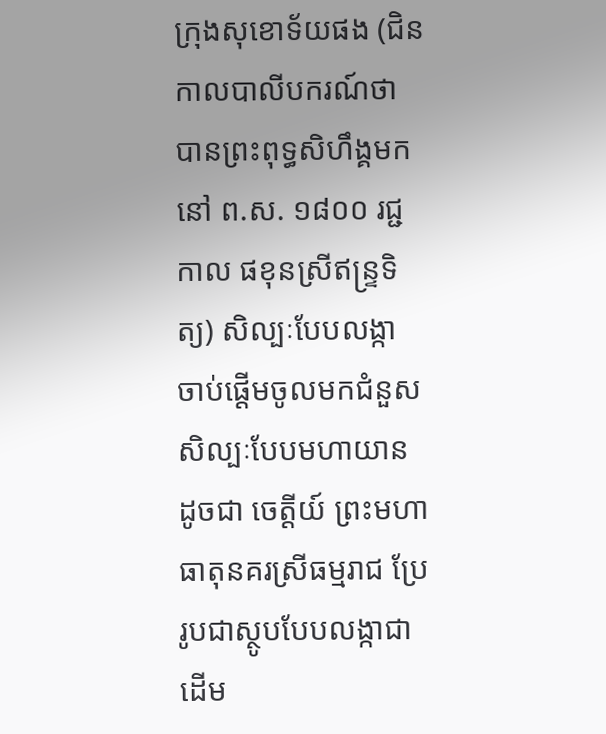ក្រុងសុខោទ័យផង (ជិនកាលបាលីបករណ៍ថា បានព្រះពុទ្ធសិហឹង្គមកនៅ ព.ស. ១៨០០ រជ្ជកាល ផខុនស្រីឥន្ទ្រទិត្យ) សិល្បៈបែបលង្កា ចាប់ផ្តើមចូលមកជំនួសសិល្បៈបែបមហាយាន ដូចជា ចេត្តីយ៍ ព្រះមហាធាតុនគរស្រីធម្មរាជ ប្រែរូបជាស្ថូបបែបលង្កាជាដើម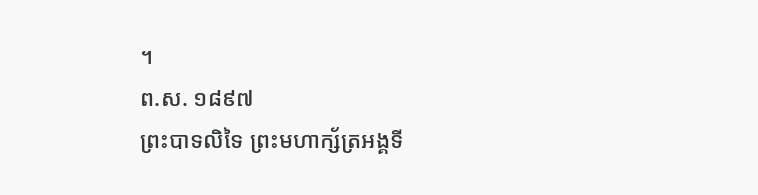។
ព.ស. ១៨៩៧
ព្រះបាទលិទៃ ព្រះមហាក្ស័ត្រអង្គទី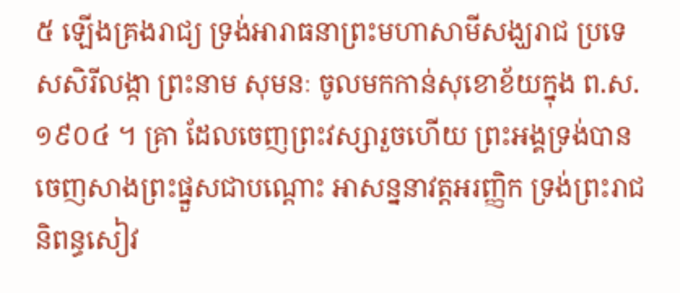៥ ឡើងគ្រងរាជ្យ ទ្រង់អារាធនាព្រះមហាសាមីសង្ឃរាជ ប្រទេសសិរីលង្កា ព្រះនាម សុមនៈ ចូលមកកាន់សុខោខ័យក្នុង ព.ស. ១៩០៤ ។ គ្រា ដែលចេញព្រះវស្សារួចហើយ ព្រះអង្គទ្រង់បានចេញសាងព្រះផ្នួសជាបណ្តោះ អាសន្ននាវត្តអរញ្ញិក ទ្រង់ព្រះរាជនិពន្ធសៀវ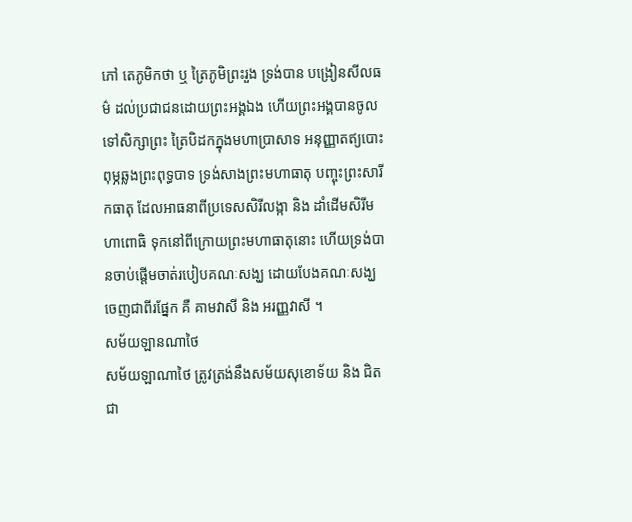ភៅ តេភូមិកថា ឬ ត្រៃភូមិព្រះរួង ទ្រង់បាន បង្រៀនសីលធម៌ ដល់ប្រជាជនដោយព្រះអង្គឯង ហើយព្រះអង្គបានចូលទៅសិក្សាព្រះ ត្រៃបិដកក្នុងមហាប្រាសាទ អនុញ្ញាតឥ្យបោះពុម្ភឆ្លងព្រះពុទ្ធបាទ ទ្រង់សាងព្រះមហាធាតុ បញ្ចុះព្រះសារីកធាតុ ដែលអាធនាពីប្រទេសសិរីលង្កា និង ដាំដើមសិរីមហាពោធិ ទុកនៅពីក្រោយព្រះមហាធាតុនោះ ហើយទ្រង់បានចាប់ផ្តើមចាត់របៀបគណៈសង្ឃ ដោយបែងគណៈសង្ឃចេញជាពីរផ្នែក គឺ គាមវាសី និង អរញ្ញវាសី ។
សម័យឡានណាថៃ
សម័យឡាណាថៃ ត្រូវត្រង់នឹងសម័យសុខោទ័យ និង ជិតជា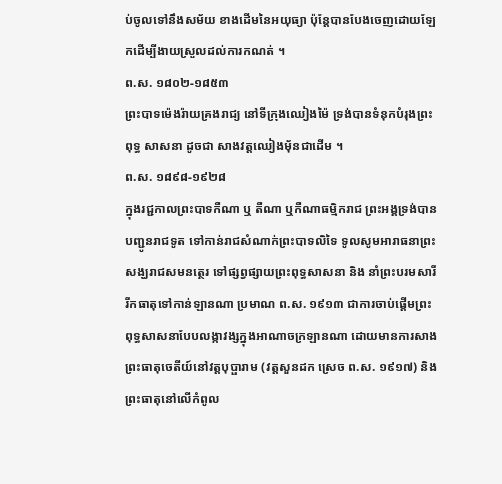ប់ចូលទៅនឹងសម័យ ខាងដើមនៃអយុធ្យា ប៉ុន្តែបានបែងចេញដោយឡែកដើម្បីងាយស្រួលដល់ការកណត់ ។
ព.ស. ១៨០២-១៨៥៣
ព្រះបាទម៉េងរ៉ាយគ្រងរាជ្យ នៅទីក្រុងឈៀងម៉ៃ ទ្រង់បានទំនុកបំរុងព្រះពុទ្ធ សាសនា ដូចជា សាងវត្តឈៀងម៉័នជាដើម ។
ព.ស. ១៨៩៨-១៩២៨
ក្នុងរជ្ជកាលព្រះបាទកឺណា ឬ តឺណា ឬកឺណាធម្មិករាជ ព្រះអង្គទ្រង់បានបញ្ជូនរាជទូត ទៅកាន់រាជសំណាក់ព្រះបាទលិទៃ ទូលសូមអារាធនាព្រះសង្ឃរាជសមនត្ថេរ ទៅផ្សព្វផ្សាយព្រះពុទ្ធសាសនា និង នាំព្រះបរមសារីរីកធាតុទៅកាន់ឡានណា ប្រមាណ ព.ស. ១៩១៣ ជាការចាប់ផ្តើមព្រះពុទ្ធសាសនាបែបលង្កាវង្សក្នុងអាណាចក្រឡានណា ដោយមានការសាងព្រះធាតុចេតីយ៍នៅវត្តបុប្ផារាម (វត្តសួនដក ស្រេច ព.ស. ១៩១៧) និង ព្រះធាតុនៅលើកំពូល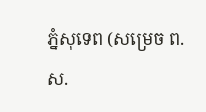ភ្នំសុទេព (សម្រេច ព.ស.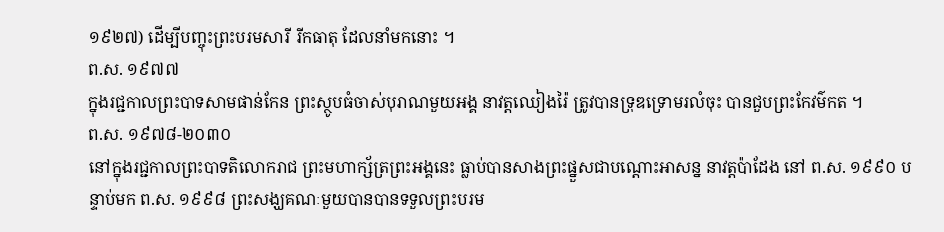១៩២៧) ដើម្បីបញ្ចុះព្រះបរមសារី រីកធាតុ ដែលនាំមកនោះ ។
ព.ស. ១៩៧៧
ក្នុងរជ្ជកាលព្រះបាទសាមផាន់កែន ព្រះស្ថូបធំចាស់បុរាណមួយអង្គ នាវត្តឈៀងរ៉ៃ ត្រូវបានទ្រុឌទ្រោមរលំចុះ បានជួបព្រះកែវម៌កត ។
ព.ស. ១៩៧៨-២០៣០
នៅក្នុងរជ្ជកាលព្រះបាទតិលោករាជ ព្រះមហាក្ស័ត្រព្រះអង្គនេះ ធ្លាប់បានសាងព្រះផ្នួសជាបណ្តោះអាសន្ន នាវត្តប៉ាដែង នៅ ព.ស. ១៩៩០ បន្ទាប់មក ព.ស. ១៩៩៨ ព្រះសង្ឃគណៈមួយបានបានទទួលព្រះបរម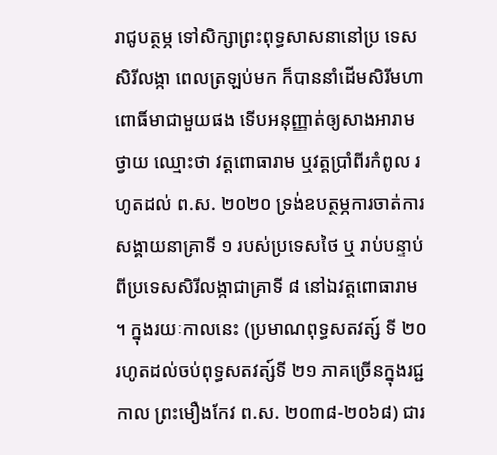រាជូបត្ថម្ភ ទៅសិក្សាព្រះពុទ្ធសាសនានៅប្រ ទេសសិរីលង្កា ពេលត្រឡប់មក ក៏បាននាំដើមសិរីមហាពោធិ៍មាជាមួយផង ទើបអនុញ្ញាត់ឲ្យសាងអារាមថ្វាយ ឈ្មោះថា វត្តពោធារាម ឬវត្តប្រាំពីរកំពូល រហូតដល់ ព.ស. ២០២០ ទ្រង់ឧបត្ថម្ភការចាត់ការសង្គាយនាគ្រាទី ១ របស់ប្រទេសថៃ ឬ រាប់បន្ទាប់ពីប្រទេសសិរីលង្កាជាគ្រាទី ៨ នៅឯវត្តពោធារាម ។ ក្នុងរយៈកាលនេះ (ប្រមាណពុទ្ធសតវត្ស៍ ទី ២០ រហូតដល់ចប់ពុទ្ធសតវត្ស៍ទី ២១ ភាគច្រើនក្នុងរជ្ជកាល ព្រះមឿងកែវ ព.ស. ២០៣៨-២០៦៨) ជារ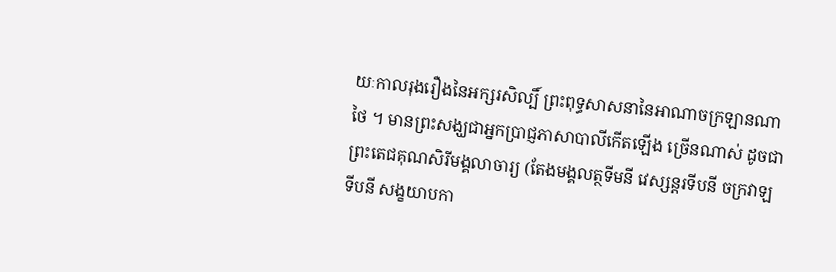យៈកាលរុងរឿងនៃអក្សរសិល្បិ៍ ព្រះពុទ្ធសាសនានៃអាណាចក្រឡានណាថៃ ។ មានព្រះសង្ឃជាអ្នកប្រាជ្ញភាសាបាលីកើតឡើង ច្រើនណាស់ ដូចជា ព្រះតេជគុណសិរីមង្គលាចារ្យ (តែងមង្គលត្ថទីមនី វេស្សន្តរទីបនី ចក្រវាឡទីបនី សង្ខយាបកា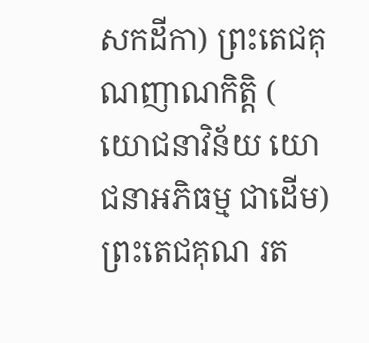សកដីកា) ព្រះតេជគុណញាណកិត្តិ ( យោជនាវិន័យ យោជនាអភិធម្ម ជាដើម) ព្រះតេជគុណ រត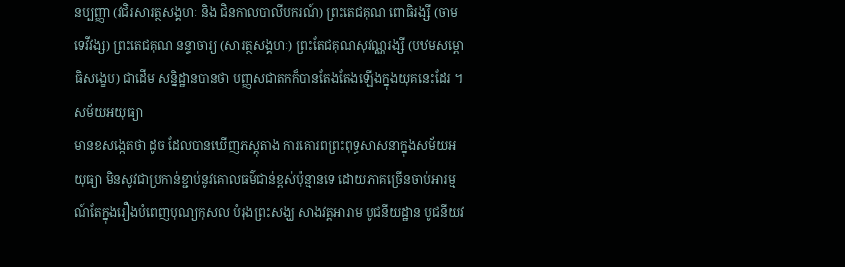នប្បញ្ញា (វជិរសារត្ថសង្គហៈ និង ជិនកាលបាលីបករណ៍) ព្រះតេជគុណ ពោធិរង្សី (ចាមទេវីវង្ស) ព្រះតេជគុណ នន្ទាចារ្យ (សារត្ថសង្គហៈ) ព្រះតែជគុណសុវណ្ណរង្សី (បឋមសម្ពោធិសង្ខេប) ជាដើម សន្និដ្ឋានបានថា បញ្ញសជាតកក៏បានតែងតែងឡើងក្នុងយុគនេះដែរ ។
សម័យអយុធ្យា
មានខសង្កេតថា ដូច ដែលបានឃើញភស្តុតាង ការគោរពព្រះពុទ្ធសាសនាក្នុងសម័យអយុធ្យា មិនសូវជាប្រកាន់ខ្ជាប់នូវគោលធម៌ជាន់ខ្ពស់ប៉ុន្មានទេ ដោយភាគច្រើនចាប់អារម្មណ៍តែក្នុងរឿងបំពេញបុណ្យកុសល បំរុងព្រះសង្ឃ សាងវត្តអារាម បូជនីយដ្ឋាន បូជនីយវ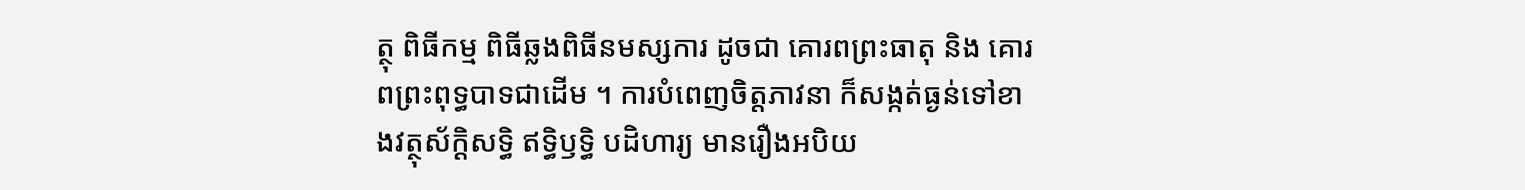ត្ថុ ពិធីកម្ម ពិធីឆ្លងពិធីនមស្សការ ដូចជា គោរពព្រះធាតុ និង គោរពព្រះពុទ្ធបាទជាដើម ។ ការបំពេញចិត្តភាវនា ក៏សង្កត់ធ្ងន់ទៅខាងវត្ថុស័ក្តិសទ្ធិ ឥទ្ធិឫទ្ធិ បដិហារ្យ មានរឿងអបិយ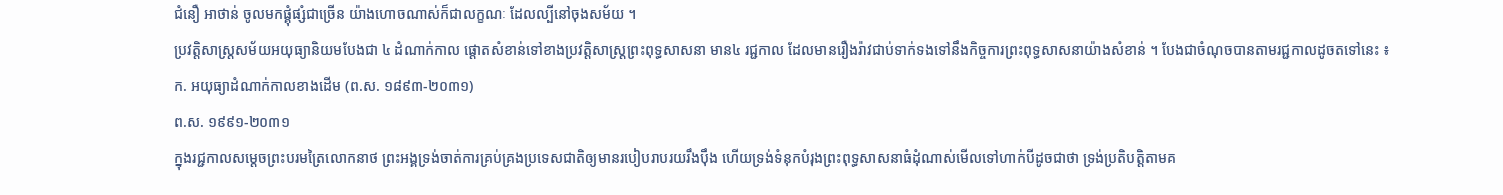ជំនឿ អាថាន់ ចូលមកផ្គុំផ្សំជាច្រើន យ៉ាងហោចណាស់ក៏ជាលក្ខណៈ ដែលល្បីនៅចុងសម័យ ។
ប្រវត្តិសាស្រ្តសម័យអយុធ្យានិយមបែងជា ៤ ដំណាក់កាល ផ្តោតសំខាន់ទៅខាងប្រវត្តិសាស្រ្តព្រះពុទ្ធសាសនា មាន៤ រជ្ជកាល ដែលមានរឿងរ៉ាវជាប់ទាក់ទងទៅនឹងកិច្ចការព្រះពុទ្ធសាសនាយ៉ាងសំខាន់ ។ បែងជាចំណុចបានតាមរជ្ជកាលដូចតទៅនេះ ៖
ក. អយុធ្យាដំណាក់កាលខាងដើម (ព.ស. ១៨៩៣-២០៣១)
ព.ស. ១៩៩១-២០៣១
ក្នុងរជ្ជកាលសម្តេចព្រះបរមត្រៃលោកនាថ ព្រះអង្គទ្រង់ចាត់ការគ្រប់គ្រងប្រទេសជាតិឲ្យមានរបៀបរាបរយរឹងប៉ឹង ហើយទ្រង់ទំនុកបំរុងព្រះពុទ្ធសាសនាធំដុំណាស់មើលទៅហាក់បីដូចជាថា ទ្រង់ប្រតិបត្តិតាមគ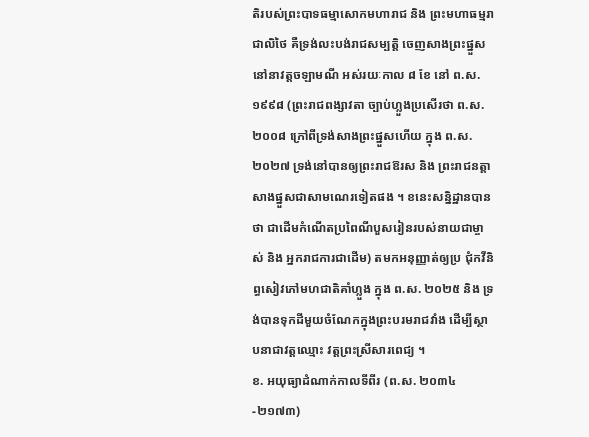តិរបស់ព្រះបាទធម្មាសោកមហារាជ និង ព្រះមហាធម្មរាជាលិថៃ គឺទ្រង់លះបង់រាជសម្បត្តិ ចេញសាងព្រះផ្នួស នៅនាវត្តចឡាមណី អស់រយៈកាល ៨ ខែ នៅ ព.ស. ១៩៩៨ (ព្រះរាជពង្សាវតា ច្បាប់ហ្លួងប្រសើរថា ព.ស. ២០០៨ ក្រៅពីទ្រង់សាងព្រះផ្នួសហើយ ក្នុង ព.ស. ២០២៧ ទ្រង់នៅបានឲ្យព្រះរាជឱរស និង ព្រះរាជនត្តាសាងផ្នួសជាសាមណេរទៀតផង ។ ខនេះសន្និដ្ឋានបានថា ជាដើមកំណើតប្រពៃណីបួសរៀនរបស់នាយជាម្ចាស់ និង អ្នករាជការជាដើម) តមកអនុញ្ញាត់ឲ្យប្រ ជុំកវីនិព្ធសៀវភៅមហជាតិគាំហ្លួង ក្នុង ព.ស. ២០២៥ និង ទ្រង់បានទុកដីមួយចំណែកក្នុងព្រះបរមរាជវាំង ដើម្បីស្ថាបនាជាវត្តឈ្មោះ វត្តព្រះស្រីសារពេជ្យ ។
ខ. អយុធ្យាដំណាក់កាលទីពីរ (ព.ស. ២០៣៤-២១៧៣)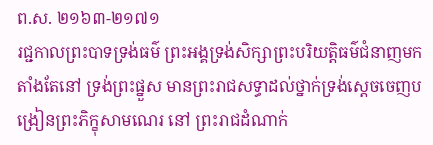ព.ស. ២១៦៣-២១៧១
រជ្ជកាលព្រះបាទទ្រង់ធម៌ ព្រះអង្គទ្រង់សិក្សាព្រះបរិយត្តិធម៌ជំនាញមកតាំងតែនៅ ទ្រង់ព្រះផ្នួស មានព្រះរាជសទ្ធាដល់ថ្នាក់ទ្រង់សេ្តចចេញបង្រៀនព្រះភិក្ខុសាមណេរ នៅ ព្រះរាជដំណាក់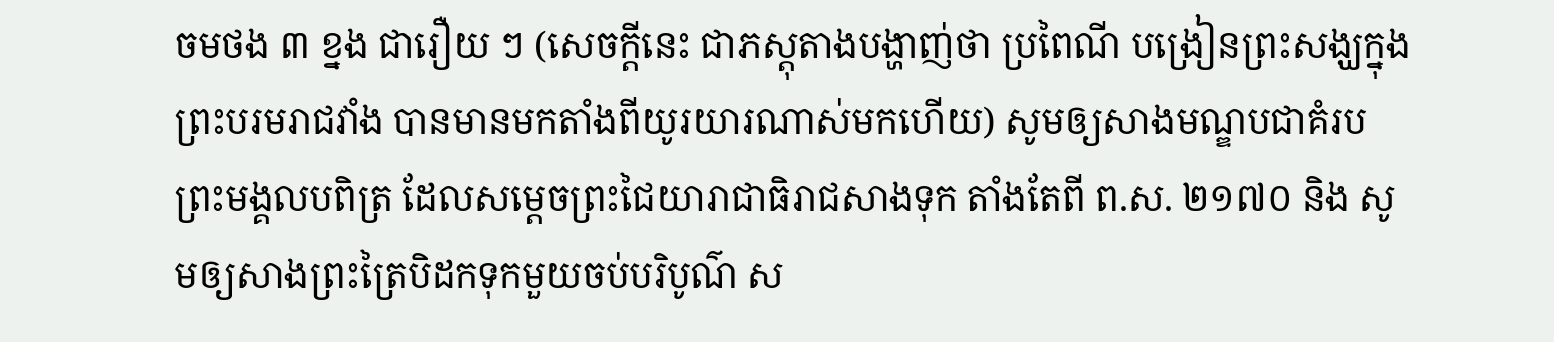ចមថង ៣ ខ្នង ជារឿយ ៗ (សេចក្តីនេះ ជាភស្តុតាងបង្ហាញ់ថា ប្រពៃណី បង្រៀនព្រះសង្ឃក្នុងព្រះបរមរាជវាំង បានមានមកតាំងពីយូរយារណាស់មកហើយ) សូមឲ្យសាងមណ្ឌបជាគំរបព្រះមង្គលបពិត្រ ដែលសម្តេចព្រះជៃយារាជាធិរាជសាងទុក តាំងតែពី ព.ស. ២១៧០ និង សូមឲ្យសាងព្រះត្រៃបិដកទុកមួយចប់បរិបូណ៌ ស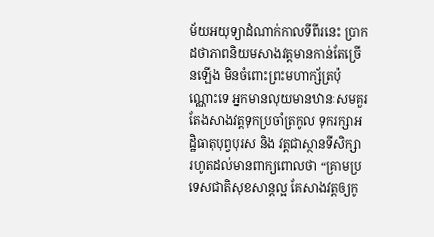ម័យអយុទ្យាដំណាក់កាលទីពីរនេះ ប្រាកដថាភាពនិយមសាងវត្តមានកាន់តែច្រើនឡើង មិនចំពោះព្រះមហាក្ស័ត្រប៉ុណ្ណោះទេ អ្នកមានលុយមានឋានៈសមគួរ តែងសាងវត្តទុកប្រចាំត្រកូល ទុករក្សាអដ្ឋិធាតុបុព្វបុរស និង វត្តជាស្ថានទីសិក្សា រហូតដល់មានពាក្យពោលថា “គ្រាមប្រទេសជាតិសុខសាន្តល្អ គែសាងវត្តឲ្យកូ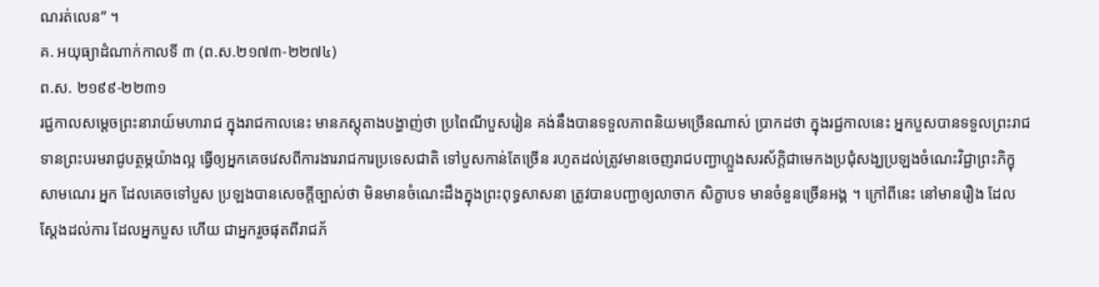ណរត់លេន” ។
គ. អយុធ្យាដំណាក់កាលទី ៣ (ព.ស.២១៧៣-២២៧៤)
ព.ស. ២១៩៩-២២៣១
រជ្ជកាលសម្តេចព្រះនារាយ៍មហារាជ ក្នុងរាជកាលនេះ មានភស្តុតាងបង្ហាញ់ថា ប្រពៃណីបួសរៀន គង់នឹងបានទទួលភាពនិយមច្រើនណាស់ ប្រាកដថា ក្នុងរជ្ជកាលនេះ អ្នកបួសបានទទួលព្រះរាជទានព្រះបរមរាជូបត្ថម្ភយ៉ាងល្អ ធ្វើឲ្យអ្នកគេចវេសពីការងាររាជការប្រទេសជាតិ ទៅបួសកាន់តែច្រើន រហូតដល់ត្រូវមានចេញរាជបញ្ជាហ្លួងសរស័ក្តិជាមេកងប្រជុំសង្ឃប្រឡងចំណេះវិជ្ជាព្រះភិក្ខុសាមណេរ អ្នក ដែលគេចទៅបួស ប្រឡងបានសេចក្តីច្បាស់ថា មិនមានចំណេះដឹងក្នុងព្រះពុទ្ធសាសនា ត្រូវបានបញ្ជាឲ្យលាចាក សិក្ខាបទ មានចំនួនច្រើនអង្គ ។ ក្រៅពីនេះ នៅមានរឿង ដែលស្តែងដល់ការ ដែលអ្នកបួស ហើយ ជាអ្នករួចផុតពីរាជភ័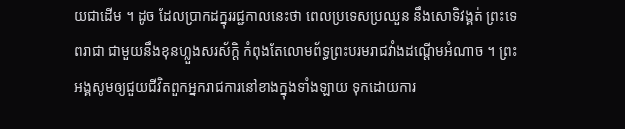យជាដើម ។ ដូច ដែលប្រាកដក្នុររជ្ជកាលនេះថា ពេលប្រទេសប្រឈួន នឹងសោទិវង្គត់ ព្រះទេពរាជា ជាមួយនឹងខុនហ្លួងសរស័ក្តិ កំពុងតែលោមព័ទ្ធព្រះបរមរាជវាំងដណ្តើមអំណាច ។ ព្រះអង្គសូមឲ្យជួយជីវិតពួកអ្នករាជការនៅខាងក្នុងទាំងឡាយ ទុកដោយការ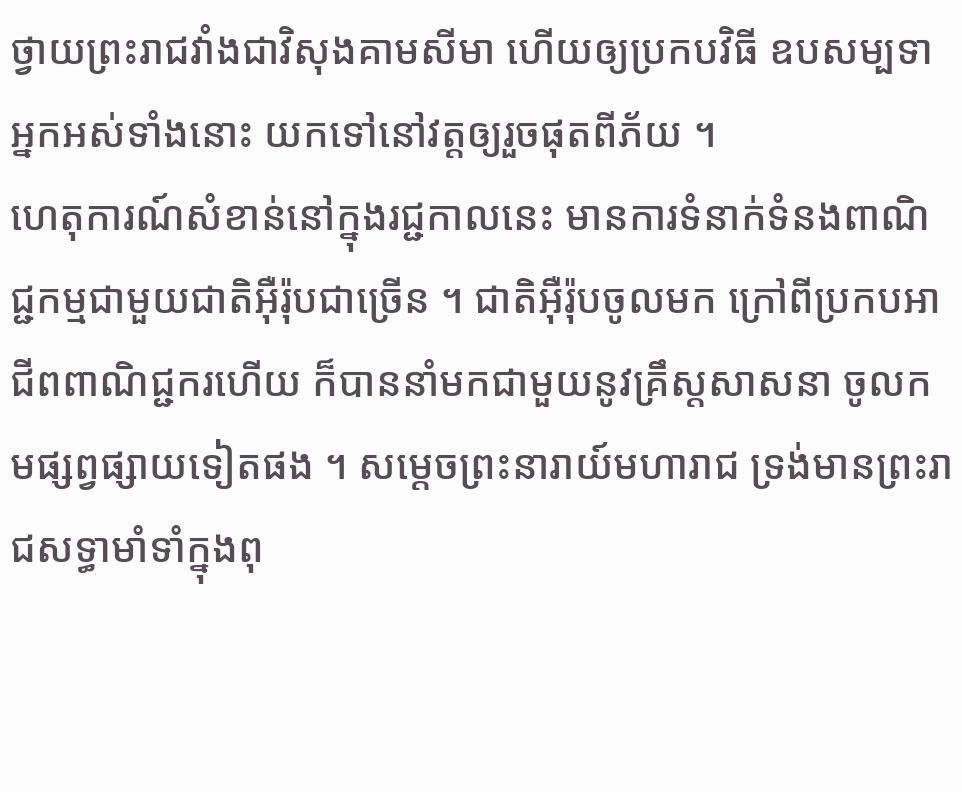ថ្វាយព្រះរាជវាំងជាវិសុងគាមសីមា ហើយឲ្យប្រកបវិធី ឧបសម្បទាអ្នកអស់ទាំងនោះ យកទៅនៅវត្តឲ្យរួចផុតពីភ័យ ។
ហេតុការណ៍សំខាន់នៅក្នុងរជ្ជកាលនេះ មានការទំនាក់ទំនងពាណិជ្ជកម្មជាមួយជាតិអ៊ឺរ៉ុបជាច្រើន ។ ជាតិអ៊ឺរ៉ុបចូលមក ក្រៅពីប្រកបអាជីពពាណិជ្ជករហើយ ក៏បាននាំមកជាមួយនូវគ្រឹស្តសាសនា ចូលកមផ្សព្វផ្សាយទៀតផង ។ សម្តេចព្រះនារាយ៍មហារាជ ទ្រង់មានព្រះរាជសទ្ធាមាំទាំក្នុងពុ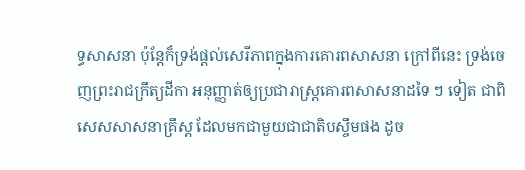ទ្ធសាសនា ប៉ុន្តែក៏ទ្រង់ផ្តល់សេរីភាពក្នុងការគោរពសាសនា ក្រៅពីនេះ ទ្រង់ចេញព្រះរាជក្រឹត្យដីកា អនុញ្ញាត់ឲ្យប្រជារាស្រ្តគោរពសាសនាដទៃ ៗ ទៀត ជាពិសេសសាសនាគ្រឹស្ត ដែលមកជាមួយជាជាតិបស្ចឹមផង ដូច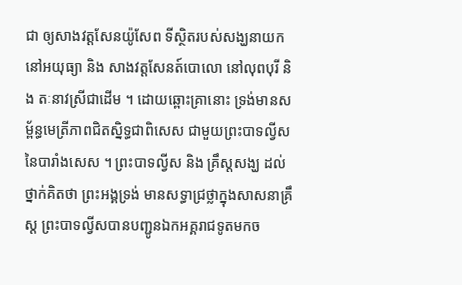ជា ឲ្យសាងវត្តសែនយ៉ូសែព ទីស្ថិតរបស់សង្ឃនាយកនៅអយុធ្យា និង សាងវត្តសែនត៍បោលោ នៅលុពបុរី និង តៈនាវស្រីជាដើម ។ ដោយឆ្ពោះគ្រានោះ ទ្រង់មានសម្ព័ន្ធមេត្រីភាពជិតស្និទ្ធជាពិសេស ជាមួយព្រះបាទល្វីសនៃបារាំងសេស ។ ព្រះបាទល្វីស និង គ្រឹស្តសង្ឃ ដល់ថ្នាក់គិតថា ព្រះអង្គទ្រង់ មានសទ្ធាជ្រថ្លាក្នុងសាសនាគ្រឹស្ត ព្រះបាទល្វីសបានបញ្ជូនឯកអគ្គរាជទូតមកច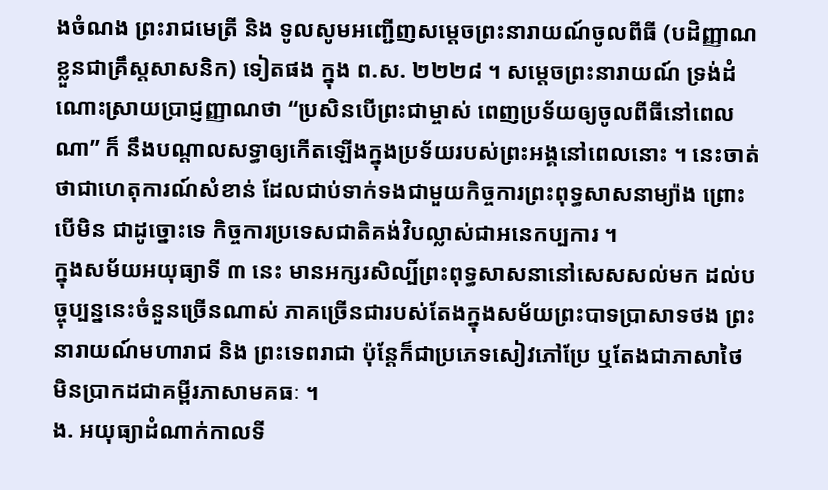ងចំណង ព្រះរាជមេត្រី និង ទូលសូមអញ្ជើញសម្តេចព្រះនារាយណ៍ចូលពីធី (បដិញ្ញាណខ្លួនជាគ្រឹស្តសាសនិក) ទៀតផង ក្នុង ព.ស. ២២២៨ ។ សម្តេចព្រះនារាយណ៍ ទ្រង់ដំណោះស្រាយប្រាជ្ញញ្ញាណថា “ប្រសិនបើព្រះជាម្ចាស់ ពេញប្រទ័យឲ្យចូលពីធីនៅពេលណា” ក៏ នឹងបណ្តាលសទ្ធាឲ្យកើតឡើងក្នុងប្រទ័យរបស់ព្រះអង្គនៅពេលនោះ ។ នេះចាត់ថាជាហេតុការណ៍សំខាន់ ដែលជាប់ទាក់ទងជាមួយកិច្ចការព្រះពុទ្ធសាសនាម្យ៉ាង ព្រោះបើមិន ជាដូច្នោះទេ កិច្ចការប្រទេសជាតិគង់វិបល្លាស់ជាអនេកប្បការ ។
ក្នុងសម័យអយុធ្យាទី ៣ នេះ មានអក្សរសិល្បិ៍ព្រះពុទ្ធសាសនានៅសេសសល់មក ដល់បច្ចុប្បន្ននេះចំនួនច្រើនណាស់ ភាគច្រើនជារបស់តែងក្នុងសម័យព្រះបាទប្រាសាទថង ព្រះនារាយណ៍មហារាជ និង ព្រះទេពរាជា ប៉ុន្តែក៏ជាប្រភេទសៀវភៅប្រែ ឬតែងជាភាសាថៃ មិនប្រាកដជាគម្ពីរភាសាមគធៈ ។
ង. អយុធ្យាដំណាក់កាលទី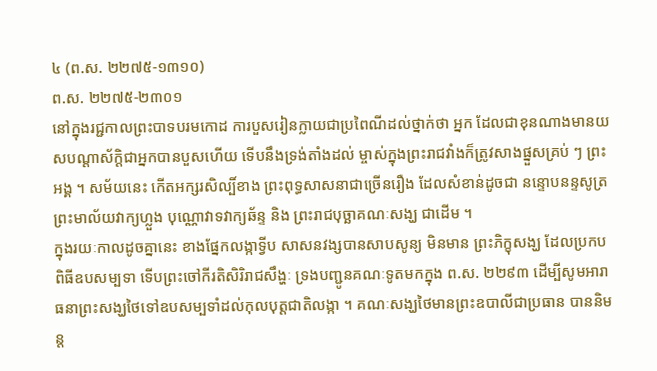៤ (ព.ស. ២២៧៥-១៣១០)
ព.ស. ២២៧៥-២៣០១
នៅក្នុងរជ្ជកាលព្រះបាទបរមកោដ ការបួសរៀនក្លាយជាប្រពៃណីដល់ថ្នាក់ថា អ្នក ដែលជាខុនណាងមានយសបណ្តាស័ក្តិជាអ្នកបានបួសហើយ ទើបនឹងទ្រង់តាំងដល់ ម្ចាស់ក្នុងព្រះរាជវាំងក៏ត្រូវសាងផ្នួសគ្រប់ ៗ ព្រះអង្គ ។ សម័យនេះ កើតអក្សរសិល្បិ៍ខាង ព្រះពុទ្ធសាសនាជាច្រើនរឿង ដែលសំខាន់ដូចជា នន្ទោបនន្ទសូត្រ ព្រះមាល័យវាក្យហ្លួង បុណ្ណោវាទវាក្យឆ័ន្ទ និង ព្រះរាជបុច្ឆាគណៈសង្ឃ ជាដើម ។
ក្នុងរយៈកាលដូចគ្នានេះ ខាងផ្នែកលង្កាទ្វីប សាសនវង្សបានសាបសូន្យ មិនមាន ព្រះភិក្ខុសង្ឃ ដែលប្រកបពិធីឧបសម្បទា ទើបព្រះចៅកីរតិសិរិរាជសឹង្ហៈ ទ្រងបញ្ជូនគណៈទូតមកក្នុង ព.ស. ២២៩៣ ដើម្បីសូមអារាធនាព្រះសង្ឃថៃទៅឧបសម្បទាំដល់កុលបុត្តជាតិលង្កា ។ គណៈសង្ឃថៃមានព្រះឧបាលីជាប្រធាន បាននិមន្ត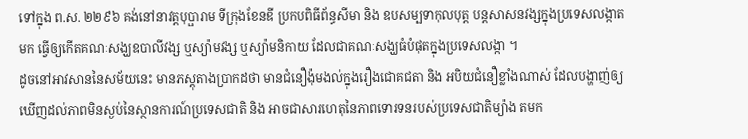ទៅក្នុង ព.ស. ២២៩៦ គង់នៅនាវត្តបុប្ផារាម ទីក្រុងខែនឌី ប្រកបពិធីព័ន្ធសីមា និង ឧបសម្បទាកុលបុត្ត បន្តសាសនវង្សក្នុងប្រទេសលង្កាតមក ធ្វើឲ្យកើតគណៈសង្ឃឧបាលីវង្ស ឬស្យ៉ាមវង្ស ឬស្យ៉ាមនិកាយ ដែលជាគណៈសង្ឃធំបំផុតក្នុងប្រទេសលង្កា ។
ដូចនៅអាវសាននៃសម័យនេះ មានភស្តុតាងប្រាកដថា មានជំនឿង៉ុមងល់ក្នុងរឿងជោគជតា និង អបិយជំនឿខ្លាំងណាស់ ដែលបង្ហាញ់ឲ្យឃើញដល់ភាពមិនស្ងប់នៃស្ថានការណ៍ប្រទេសជាតិ និង អាចជាសារហេតុនៃភាពទោរទនរបស់ប្រទេសជាតិម្យ៉ាង តមក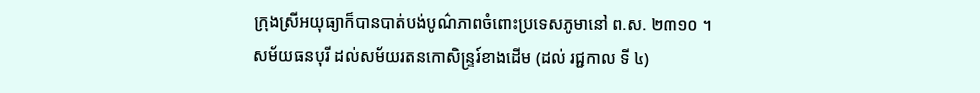ក្រុងស្រីអយុធ្យាក៏បានបាត់បង់បូណ៌ភាពចំពោះប្រទេសភូមានៅ ព.ស. ២៣១០ ។
សម័យធនបុរី ដល់សម័យរតនកោសិន្ទ្ររ៍ខាងដើម (ដល់ រជ្ជកាល ទី ៤)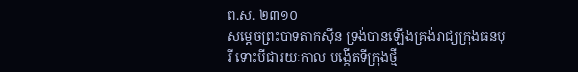ព.ស. ២៣១០
សម្តេចព្រះបាទតាកស៊ីន ទ្រង់បានឡើងគ្រង់រាជ្យក្រុងធនបុរី ទោះបីជារយៈកាល បង្កើតទីក្រុងថ្មី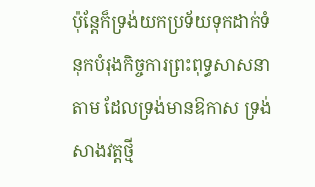ប៉ុន្តែក៏ទ្រង់យកប្រទ័យទុកដាក់ទំនុកបំរុងកិច្ចការព្រះពុទ្ធសាសនាតាម ដែលទ្រង់មានឱកាស ទ្រង់សាងវត្តថ្មី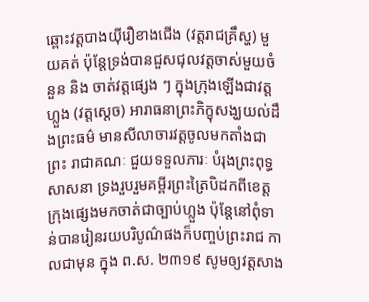ឆ្ពោះវត្តបាងយ៉ីរឿខាងជើង (វត្តរាជគ្រឹស្ហ) មួយគត់ ប៉ុន្តែទ្រង់បានជួសជុលវត្តចាស់មួយចំនួន និង ចាត់វត្តផ្សេង ៗ ក្នុងក្រុងឡើងជាវត្តហ្លួង (វត្តស្តេច) អារាធនាព្រះភិក្ខុសង្ឃយល់ដឹងព្រះធម៌ មានសីលាចារវត្តចូលមកតាំងជាព្រះ រាជាគណៈ ជួយទទួលភារៈ បំរុងព្រះពុទ្ធសាសនា ទ្រងរួបរួមគម្ពីរព្រះត្រៃបិដកពីខេត្តក្រុងផ្សេងមកចាត់ជាច្បាប់ហ្លួង ប៉ុន្តែនៅពុំទាន់បានរៀនរយបរិបូណ៌ផងក៏បញ្ចប់ព្រះរាជ កាលជាមុន ក្នុង ព.ស. ២៣១៩ សូមឲ្យវត្តសាង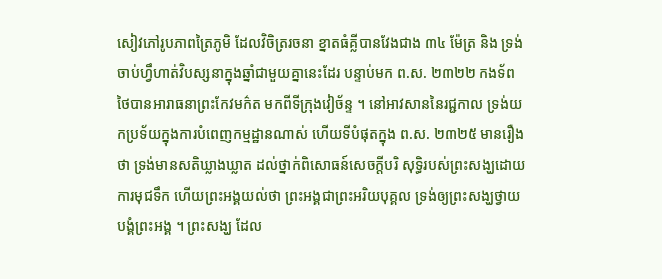សៀវភៅរូបភាពត្រៃភូមិ ដែលវិចិត្ររចនា ខ្នាតធំគ្លីបានវែងជាង ៣៤ ម៉ែត្រ និង ទ្រង់ចាប់ហ្វឹហាត់វិបស្សនាក្នុងឆ្នាំជាមួយគ្នានេះដែរ បន្ទាប់មក ព.ស. ២៣២២ កងទ័ពថៃបានអារាធនាព្រះកែវមក៌ត មកពីទីក្រុងវៀច័ន្ទ ។ នៅអាវសាននៃរជ្ជកាល ទ្រង់យកប្រទ័យក្នុងការបំពេញកម្មដ្ឋានណាស់ ហើយទីបំផុតក្នុង ព.ស. ២៣២៥ មានរឿងថា ទ្រង់មានសតិឃ្លាងឃ្លាត ដល់ថ្នាក់ពិសោធន៍សេចក្តីបរិ សុទ្ធិរបស់ព្រះសង្ឃដោយការមុជទឹក ហើយព្រះអង្គយល់ថា ព្រះអង្គជាព្រះអរិយបុគ្គល ទ្រង់ឲ្យព្រះសង្ឃថ្វាយបង្គំព្រះអង្គ ។ ព្រះសង្ឃ ដែល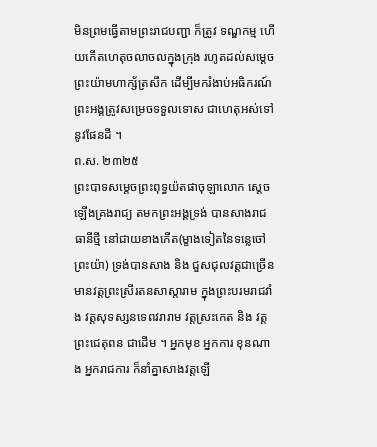មិនព្រមធ្វើតាមព្រះរាជបញ្ជា ក៏ត្រូវ ទណ្ឌកម្ម ហើយកើតហេតុចលាចលក្នុងក្រុង រហូតដល់សម្តេចព្រះយ៉ាមហាក្ស័ត្រសឹក ដើម្បីមករំងាប់អធិករណ៍ ព្រះអង្គត្រូវសម្រេចទទួលទោស ជាហេតុអស់ទៅនូវផែនដី ។
ព.ស. ២៣២៥
ព្រះបាទសម្តេចព្រះពុទ្ធយ៉តផាចុឡាលោក ស្តេចឡើងគ្រងរាជ្យ តមកព្រះអង្គទ្រង់ បានសាងរាជធានីថ្មី នៅជាយខាងកើត(ម្ខាងទៀតនៃទន្លេចៅព្រះយ៉ា) ទ្រង់បានសាង និង ជួសជុលវត្តជាច្រើន មានវត្តព្រះស្រីរតនសាស្តារាម ក្នុងព្រះបរមរាជវាំង វត្តសុទស្សនទេពវរារាម វត្តស្រះកេត និង វត្តព្រះជេតុពន ជាដើម ។ អ្នកមុខ អ្នកការ ខុនណាង អ្នករាជការ ក៏នាំគ្នាសាងវត្តឡើ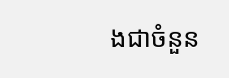ងជាចំនួន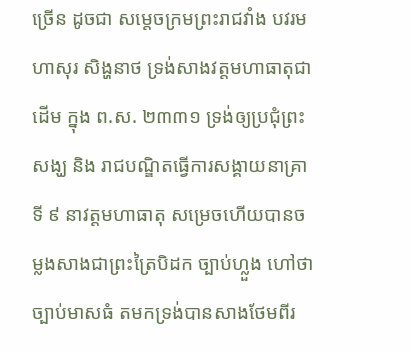ច្រើន ដូចជា សម្តេចក្រមព្រះរាជវាំង បវរមហាសុរ សិង្ហនាថ ទ្រង់សាងវត្តមហាធាតុជាដើម ក្នុង ព.ស. ២៣៣១ ទ្រង់ឲ្យប្រជុំព្រះសង្ឃ និង រាជបណ្ឌិតធ្វើការសង្គាយនាគ្រាទី ៩ នាវត្តមហាធាតុ សម្រេចហើយបានចម្លងសាងជាព្រះត្រៃបិដក ច្បាប់ហ្លួង ហៅថា ច្បាប់មាសធំ តមកទ្រង់បានសាងថែមពីរ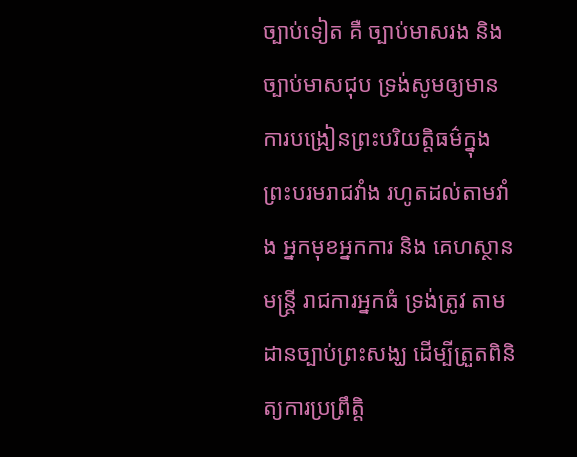ច្បាប់ទៀត គឺ ច្បាប់មាសរង និង ច្បាប់មាសជុប ទ្រង់សូមឲ្យមានការបង្រៀនព្រះបរិយត្តិធម៌ក្នុងព្រះបរមរាជវាំង រហូតដល់តាមវាំង អ្នកមុខអ្នកការ និង គេហស្ថានមន្ត្រី រាជការអ្នកធំ ទ្រង់ត្រូវ តាមដានច្បាប់ព្រះសង្ឃ ដើម្បីត្រួតពិនិត្យការប្រព្រឹត្តិ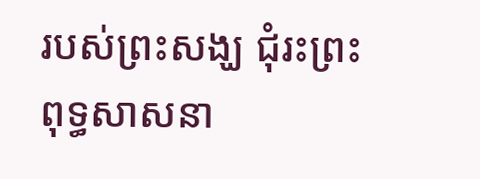របស់ព្រះសង្ឃ ជុំរះព្រះពុទ្ធសាសនា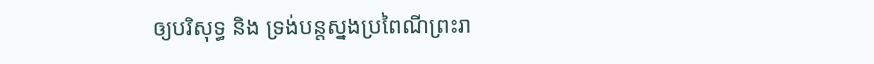ឲ្យបរិសុទ្ធ និង ទ្រង់បន្តស្នងប្រពៃណីព្រះរា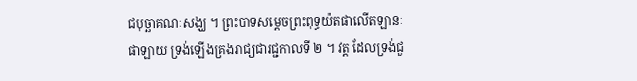ជបុច្ឆាគណៈសង្ឃ ។ ព្រះបាទសម្តេចព្រះពុទ្ធយ៉តផាលើតឡានៈផាឡាយ ទ្រង់ឡើងគ្រងរាជ្យជារជ្ជកាលទី ២ ។ វត្ត ដែលទ្រង់ជួ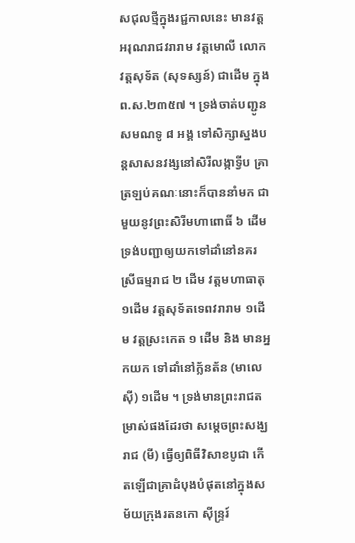សជុលថ្មីក្នុងរជ្ជកាលនេះ មានវត្តអរុណរាជវរារាម វត្តមោលី លោក វត្តសុទ័ត (សុទស្សន៍) ជាដើម ក្នុង ព.ស.២៣៥៧ ។ ទ្រង់ចាត់បញ្ជូនសមណទូ ៨ អង្គ ទៅសិក្សាស្នងបន្តសាសនវង្សនៅសិរីលង្កាទ្វីប គ្រាត្រឡប់គណៈនោះក៏បាននាំមក ជាមួយនូវព្រះសិរីមហាពោធិ៍ ៦ ដើម ទ្រង់បញ្ជាឲ្យយកទៅដាំនៅនគរស្រីធម្មរាជ ២ ដើម វត្តមហាធាតុ ១ដើម វត្តសុទ័តទេពវរារាម ១ដើម វត្តស្រះកេត ១ ដើម និង មានអ្នកយក ទៅដាំនៅក្ល័នត័ន (មាលេស៊ី) ១ដើម ។ ទ្រង់មានព្រះរាជតម្រាស់ផងដែរថា សម្តេចព្រះសង្ឃរាជ (មី) ធ្វើឲ្យពិធីវិសាខបូជា កើតឡើជាគ្រាដំបុងបំផុតនៅក្នុងសម័យក្រុងរតនកោ ស៊ីន្ទ្ររ៍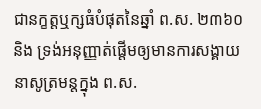ជានក្ខត្តឬក្សធំបំផុតនៃឆ្នាំ ព.ស. ២៣៦០ និង ទ្រង់អនុញ្ញាត់ផ្តើមឲ្យមានការសង្គាយនាសូត្រមន្តក្នុង ព.ស.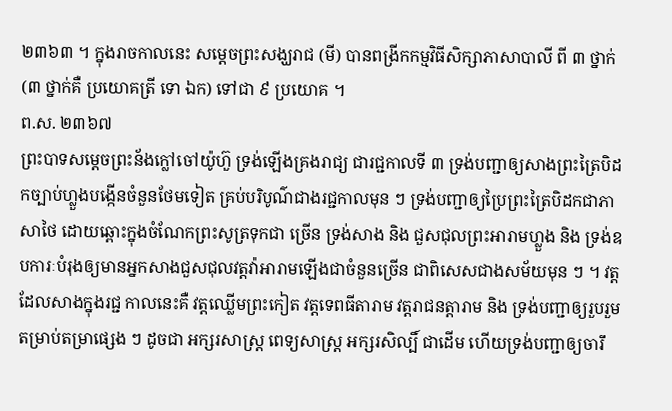២៣៦៣ ។ ក្នុងរាចកាលនេះ សម្តេចព្រះសង្ឃរាជ (មី) បានពង្រីកកម្មវិធីសិក្សាភាសាបាលី ពី ៣ ថ្នាក់ (៣ ថ្នាក់គឺ ប្រយោគត្រី ទោ ឯក) ទៅជា ៩ ប្រយោគ ។
ព.ស. ២៣៦៧
ព្រះបាទសម្តេចព្រះន័ងក្លៅចៅយ៉ូហ៊ួ ទ្រង់ឡើងគ្រងរាជ្យ ជារជ្ជកាលទី ៣ ទ្រង់បញ្ជាឲ្យសាងព្រះត្រៃបិដកច្បាប់ហ្លួងបង្កើនចំនួនថែមទៀត គ្រប់បរិបូណ៌ជាងរជ្ជកាលមុន ៗ ទ្រង់បញ្ជាឲ្យប្រៃព្រះត្រៃបិដកជាភាសាថៃ ដោយឆ្ពោះក្នុងចំណែកព្រះសូត្រទុកជា ច្រើន ទ្រង់សាង និង ជួសជុលព្រះអារាមហ្លួង និង ទ្រង់ឧបការៈបំរុងឲ្យមានអ្នកសាងជួសជុលវត្តវ៉ាអារាមឡើងជាចំនួនច្រើន ជាពិសេសជាងសម័យមុន ៗ ។ វត្ត ដែលសាងក្នុងរជ្ជ កាលនេះគឺ វត្តឈ្លើមព្រះកៀត វត្តទេពធីតារាម វត្តរាជនត្តារាម និង ទ្រង់បញ្ជាឲ្យរួបរួម តម្រាប់តម្រាផ្សេង ៗ ដូចជា អក្សរសាស្ត្រ ពេទ្យសាស្រ្ត អក្សរសិល្បិ៍ ជាដើម ហើយទ្រង់បញ្ជាឲ្យចារឹ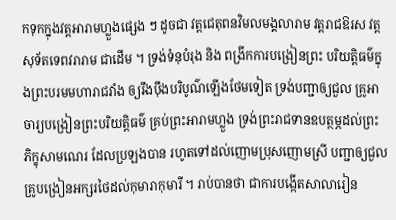កទុកក្នុងវត្តអារាមហ្លួងផ្សេង ៗ ដូចជា វត្តជេតុពនវិមលមង្គលារាម វត្តរាជឱរស វត្តសុទ័តទេពវរារាម ជាដើម ។ ទ្រង់ទំនុបំរុង និង ពង្រីកការបង្រៀនព្រះ បរិយត្តិធម៌ក្នុងព្រះបរមមហារាជវាំង ឲ្យរឹងប៉ឹងបរិបូណ៌ឡើងថែមទៀត ទ្រង់បញ្ជាឲ្យជួល គ្រូអាចារ្យបង្រៀនព្រះបរិយត្តិធម៌ គ្រប់ព្រះអារាមហ្លួង ទ្រង់ព្រះរាជទានឧបត្ថម្ភដល់ព្រះភិក្ខុសាមណេរ ដែលប្រឡងបាន រហូតទៅដល់ញោមប្រុសញោមស្រី បញ្ជាឲ្យជួលគ្រូបង្រៀនអក្សរថៃដល់កុមារាកុមារី ។ រាប់បានថា ជាការបង្កើតសាលារៀន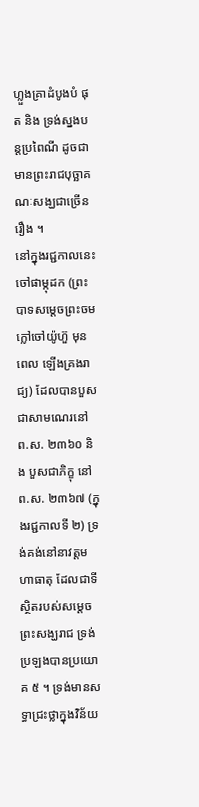ហ្លួងគ្រាដំបូងបំ ផុត និង ទ្រង់ស្នងបន្តប្រពៃណី ដូចជាមានព្រះរាជបុច្ឆាគណៈសង្ឃជាច្រើនរឿង ។
នៅក្នុងរជ្ជកាលនេះ ចៅផាម្កុដក (ព្រះបាទសម្តេចព្រះចមក្លៅចៅយ៉ូហ៊ួ មុនពេល ឡើងគ្រងរាជ្យ) ដែលបានបួសជាសាមណេរនៅ ព.ស. ២៣៦០ និង បួសជាភិក្ខុ នៅ ព.ស. ២៣៦៧ (ក្នុងរជ្ជកាលទី ២) ទ្រង់គង់នៅនាវត្តមហាធាតុ ដែលជាទីស្ថិតរបស់សម្តេចព្រះសង្ឃរាជ ទ្រង់ប្រឡងបានប្រយោគ ៥ ។ ទ្រង់មានសទ្ធាជ្រះថ្លាក្នុងវិន័យ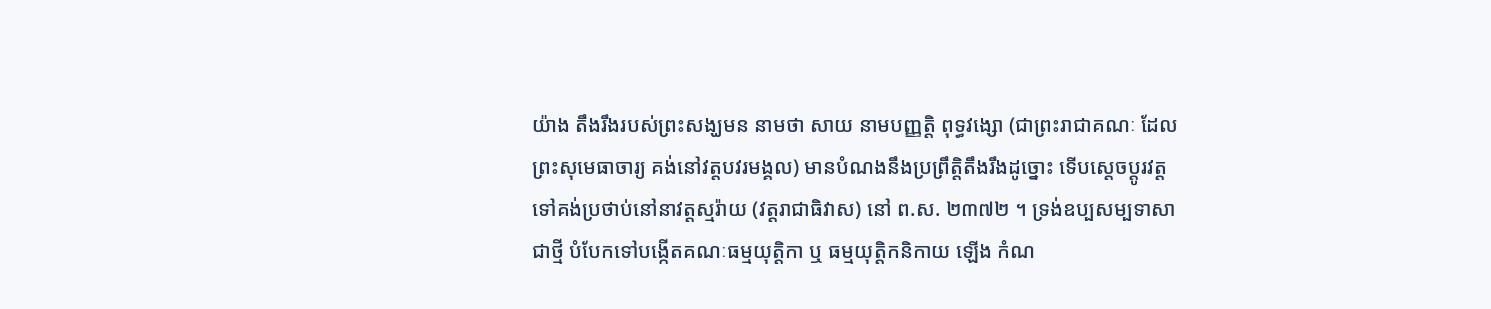យ៉ាង តឹងរឹងរបស់ព្រះសង្ឃមន នាមថា សាយ នាមបញ្ញត្តិ ពុទ្ធវង្សោ (ជាព្រះរាជាគណៈ ដែល ព្រះសុមេធាចារ្យ គង់នៅវត្តបវរមង្គល) មានបំណងនឹងប្រព្រឹត្តិតឹងរឹងដូច្នោះ ទើបស្តេចប្តូរវត្តទៅគង់ប្រថាប់នៅនាវត្តស្មរ៉ាយ (វត្តរាជាធិវាស) នៅ ព.ស. ២៣៧២ ។ ទ្រង់ឧប្បសម្បទាសាជាថ្មី បំបែកទៅបង្កើតគណៈធម្មយុត្តិកា ឬ ធម្មយុត្តិកនិកាយ ឡើង កំណ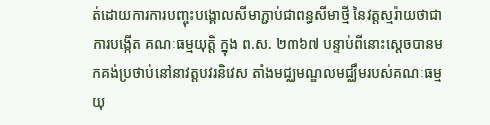ត់ដោយការការបញ្ចុះបង្គោលសីមាភ្ជាប់ជាពន្ធសីមាថ្មី នៃវត្តស្មរ៉ាយថាជាការបង្កើត គណៈធម្មយុត្តិ ក្នុង ព.ស. ២៣៦៧ បន្ទាប់ពីនោះស្តេចបានមកគង់ប្រថាប់នៅនាវត្តបវរនិវេស តាំងមជ្ឈមណ្ឌលមជ្ឈឹមរបស់គណៈធម្មយុ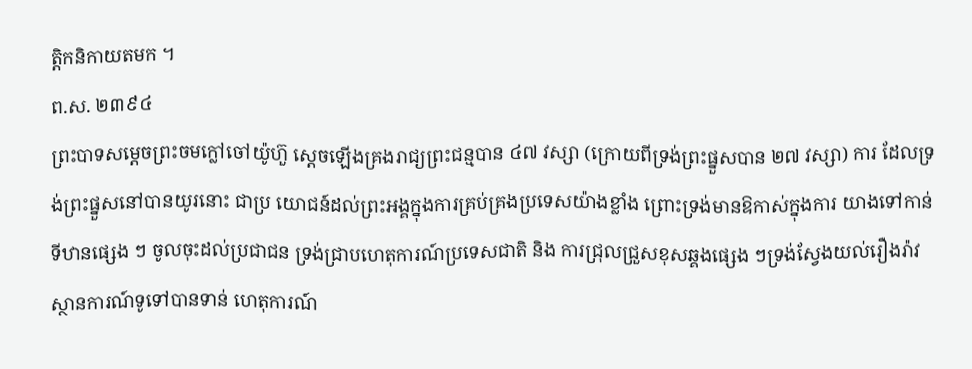ត្តិកនិកាយតមក ។
ព.ស. ២៣៩៤
ព្រះបាទសម្តេចព្រះចមក្លៅចៅយ៉ូហ៊ួ ស្តេចឡើងគ្រងរាជ្យព្រះជន្មបាន ៤៧ វស្សា (ក្រោយពីទ្រង់ព្រះផ្នួសបាន ២៧ វស្សា) ការ ដែលទ្រង់ព្រះផ្នួសនៅបានយូរនោះ ជាប្រ យោជន៍ដល់ព្រះអង្គក្នុងការគ្រប់គ្រងប្រទេសយ៉ាងខ្លាំង ព្រោះទ្រង់មានឱកាស់ក្នុងការ យាងទៅកាន់ទីឋានផ្សេង ៗ ចូលចុះដល់ប្រជាជន ទ្រង់ជ្រាបហេតុការណ៍ប្រទេសជាតិ និង ការជ្រុលជ្រួសខុសឆ្គងផ្សេង ៗទ្រង់ស្វែងយល់រឿងរ៉ាវស្ថានការណ៍ទូទៅបានទាន់ ហេតុការណ៍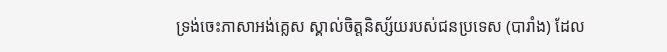ទ្រង់ចេះភាសាអង់គ្លេស ស្គាល់ចិត្តនិស្ស័យរបស់ជនប្រទេស (បារាំង) ដែល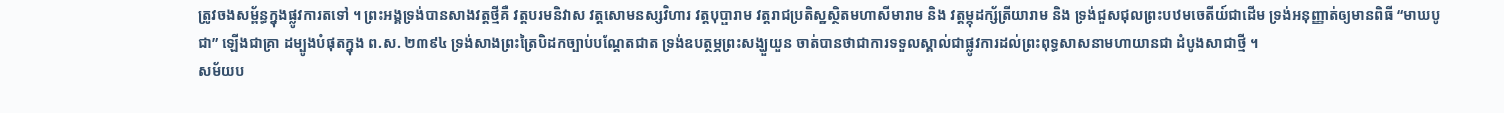ត្រូវចងសម្ព័ន្ធក្នុងផ្លូវការតទៅ ។ ព្រះអង្គទ្រង់បានសាងវត្តថ្មីគឺ វត្តបរមនិវាស វត្តសោមនស្សវិហារ វត្តបុប្ផារាម វត្តរាជប្រតិស្ឋស្ថិតមហាសីមារាម និង វត្តម្កុដក្ស័ត្រីយារាម និង ទ្រង់ជួសជុលព្រះបឋមចេតីយ៍ជាដើម ទ្រង់អនុញ្ញាត់ឲ្យមានពិធី “មាឃបូជា” ឡើងជាគ្រា ដម្បូងបំផុតក្នុង ព.ស. ២៣៩៤ ទ្រង់សាងព្រះត្រៃបិដកច្បាប់បណ្តែតជាត ទ្រង់ឧបត្ថម្ភព្រះសង្ឃួយួន ចាត់បានថាជាការទទួលស្គាល់ជាផ្លូវការដល់ព្រះពុទ្ធសាសនាមហាយានជា ដំបូងសាជាថ្មី ។
សម័យប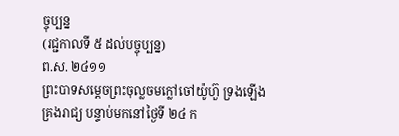ច្ចុប្បន្ន
(រជ្ជកាលទី ៥ ដល់បច្ចុប្បន្ន)
ព.ស. ២៤១១
ព្រះបាទសម្តេចព្រះចុល្លចមក្លៅចៅយ៉ូហ៊ួ ទ្រងឡើងគ្រងរាជ្យ បន្ទាប់មកនៅថ្ងៃទី ២៤ ក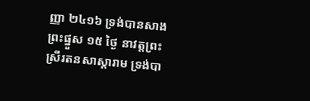ញ្ញា ២៤១៦ ទ្រង់បានសាងព្រះផ្នួស ១៥ ថ្ងៃ នាវត្តព្រះស្រីរតនសាស្តារាម ទ្រង់បា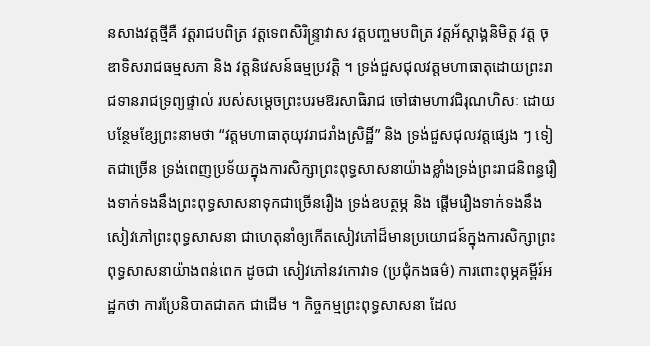នសាងវត្តថ្មីគឺ វត្តរាជបពិត្រ វត្តទេពសិរិន្ទ្រាវាស វត្តបញ្ចមបពិត្រ វត្តអ័ស្តាង្គនិមិត្ត វត្ត ចុឌាទិសរាជធម្មសភា និង វត្តនិវេសន៍ធម្មប្រវត្តិ ។ ទ្រង់ជួសជុលវត្តមហាធាតុដោយព្រះរាជទានរាជទ្រព្យផ្ទាល់ របស់សម្តេចព្រះបរមឱរសាធិរាជ ចៅផាមហាវជិរុណហិសៈ ដោយ បន្ថែមខ្សែព្រះនាមថា “វត្តមហាធាតុយុវរាជរាំងស្រិដ្ឋិ៍” និង ទ្រង់ជួសជុលវត្តផ្សេង ៗ ទៀតជាច្រើន ទ្រង់ពេញប្រទ័យក្នុងការសិក្សាព្រះពុទ្ធសាសនាយ៉ាងខ្លាំងទ្រង់ព្រះរាជនិពន្ធរឿងទាក់ទងនឹងព្រះពុទ្ធសាសនាទុកជាច្រើនរឿង ទ្រង់ឧបត្ថម្ភ និង ផ្តើមរឿងទាក់ទងនឹងសៀវភៅព្រះពុទ្ធសាសនា ជាហេតុនាំឲ្យកើតសៀវភៅដ៏មានប្រយោជន៍ក្នុងការសិក្សាព្រះពុទ្ធសាសនាយ៉ាងពន់ពេក ដូចជា សៀវភៅនវកោវាទ (ប្រជុំកងធម៌) ការពោះពុម្ភគម្ពីរ៍អដ្ឋកថា ការប្រែនិបាតជាតក ជាដើម ។ កិច្ចកម្មព្រះពុទ្ធសាសនា ដែល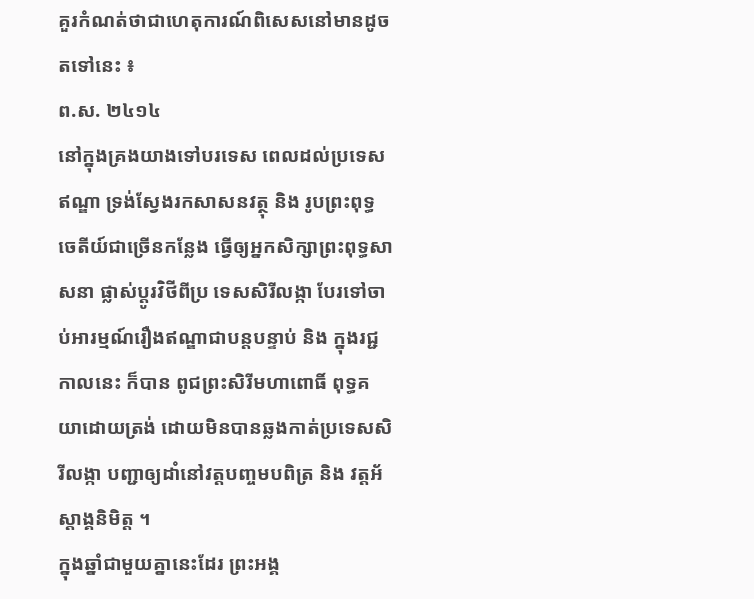គួរកំណត់ថាជាហេតុការណ៍ពិសេសនៅមានដូចតទៅនេះ ៖
ព.ស. ២៤១៤
នៅក្នុងគ្រងយាងទៅបរទេស ពេលដល់ប្រទេសឥណ្ឌា ទ្រង់ស្វែងរកសាសនវត្ថុ និង រូបព្រះពុទ្ធចេតីយ៍ជាច្រើនកន្លែង ធ្វើឲ្យអ្នកសិក្សាព្រះពុទ្ធសាសនា ផ្លាស់ប្តូរវិថីពីប្រ ទេសសិរីលង្កា បែរទៅចាប់អារម្មណ៍រឿងឥណ្ឌាជាបន្តបន្ទាប់ និង ក្នុងរជ្ជកាលនេះ ក៏បាន ពូជព្រះសិរីមហាពោធិ៍ ពុទ្ធគយាដោយត្រង់ ដោយមិនបានឆ្លងកាត់ប្រទេសសិរីលង្កា បញ្ជាឲ្យដាំនៅវត្តបញ្ចមបពិត្រ និង វត្តអ័ស្តាង្គនិមិត្ត ។
ក្នុងឆ្នាំជាមួយគ្នានេះដែរ ព្រះអង្គ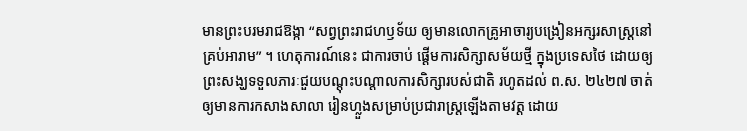មានព្រះបរមរាជឱង្កា “សព្វព្រះរាជហឫទ័យ ឲ្យមានលោកគ្រូអាចារ្យបង្រៀនអក្សរសាស្រ្តនៅគ្រប់អារាម” ។ ហេតុការណ៍នេះ ជាការចាប់ ផ្តើមការសិក្សាសម័យថ្មី ក្នុងប្រទេសថៃ ដោយឲ្យព្រះសង្ឃទទួលភារៈជួយបណ្តុះបណ្តាលការសិក្សារបស់ជាតិ រហូតដល់ ព.ស. ២៤២៧ ចាត់ឲ្យមានការកសាងសាលា រៀនហ្លួងសម្រាប់ប្រជារាស្រ្តឡើងតាមវត្ត ដោយ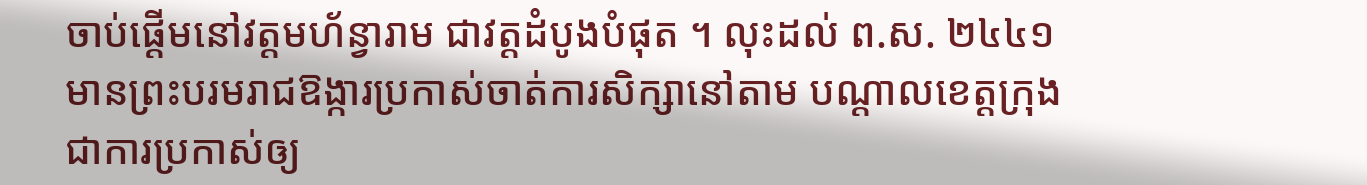ចាប់ផ្តើមនៅវត្តមហ័ន្វារាម ជាវត្តដំបូងបំផុត ។ លុះដល់ ព.ស. ២៤៤១ មានព្រះបរមរាជឱង្ការប្រកាស់ចាត់ការសិក្សានៅតាម បណ្តាលខេត្តក្រុង ជាការប្រកាស់ឲ្យ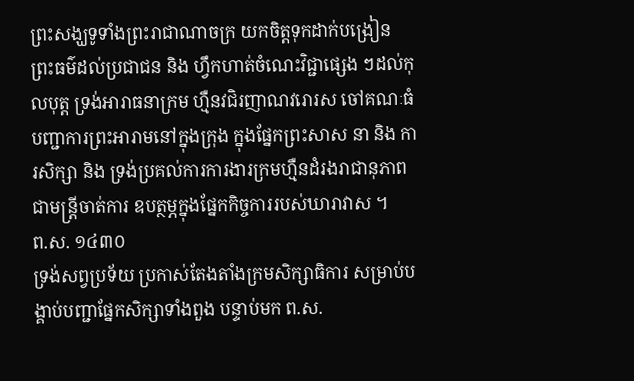ព្រះសង្ឃទូទាំងព្រះរាជាណាចក្រ យកចិត្តទុកដាក់បង្រៀន ព្រះធម៌ដល់ប្រជាជន និង ហ្វឹកហាត់ចំណេះវិជ្ជាផ្សេង ៗដល់កុលបុត្ត ទ្រង់អារាធនាក្រម ហ្មឺនវជិរញាណវរោរស ចៅគណៈធំ បញ្ជាការព្រះអារាមនៅក្នុងក្រុង ក្នុងផ្នែកព្រះសាស នា និង ការសិក្សា និង ទ្រង់ប្រគល់ការការងារក្រមហ្មឺនដំរងរាជានុភាពជាមន្ត្រីចាត់ការ ឧបត្ថម្ភក្នុងផ្នែកកិច្ចការរបស់ឃារាវាស ។
ព.ស. ១៤៣០
ទ្រង់សព្វប្រទ័យ ប្រកាស់តែងតាំងក្រមសិក្សាធិការ សម្រាប់បង្គាប់បញ្ជាផ្នែកសិក្សាទាំងពួង បន្ទាប់មក ព.ស.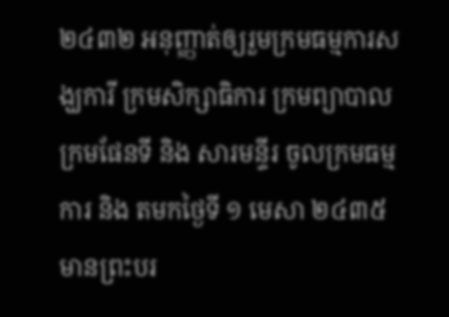២៤៣២ អនុញ្ញាត់ឲ្យរួមក្រមធម្មការសង្ឃការី ក្រមសិក្សាធិការ ក្រមព្យាបាល ក្រមផែនទី និង សារមន្ទីរ ចូលក្រមធម្មការ និង តមកថៃ្ងទី ១ មេសា ២៤៣៥ មានព្រះបរ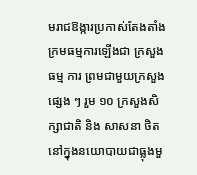មរាជឱង្ការប្រកាស់តែងតាំងក្រមធម្មការឡើងជា ក្រសួងធម្ម ការ ព្រមជាមួយក្រសួងផ្សេង ៗ រួម ១០ ក្រសួងសិក្សាជាតិ និង សាសនា ថិតនៅក្នុងនយោបាយជាធ្លុងមួ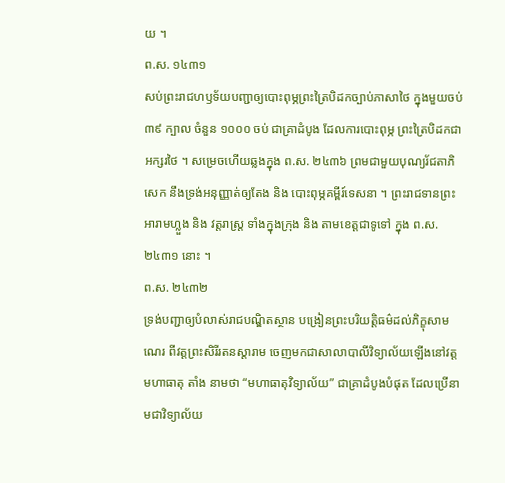យ ។
ព.ស. ១៤៣១
សប់ព្រះរាជហឫទ័យបញ្ជាឲ្យបោះពុម្ភព្រះត្រៃបិដកច្បាប់ភាសាថៃ ក្នុងមួយចប់ ៣៩ ក្បាល ចំនួន ១០០០ ចប់ ជាគ្រាដំបូង ដែលការបោះពុម្ភ ព្រះត្រៃបិដកជាអក្សរថៃ ។ សម្រេចហើយឆ្លងក្នុង ព.ស. ២៤៣៦ ព្រមជាមួយបុណ្យរ័ជតាភិសេក នឹងទ្រង់អនុញ្ញាត់ឲ្យតែង និង បោះពុម្ភគម្ពីរ៍ទេសនា ។ ព្រះរាជទានព្រះអារាមហ្លួង និង វត្តរាស្រ្ត ទាំងក្នុងក្រុង និង តាមខេត្តជាទូទៅ ក្នុង ព.ស. ២៤៣១ នោះ ។
ព.ស. ២៤៣២
ទ្រង់បញ្ជាឲ្យបំលាស់រាជបណ្ឌិតស្ថាន បង្រៀនព្រះបរិយត្តិធម៌ដល់ភិក្ខុសាមណេរ ពីវត្តព្រះសិរីរតនស្តារាម ចេញមកជាសាលាបាលីវិទ្យាល័យឡើងនៅវត្តមហាធាតុ តាំង នាមថា “មហាធាតុវិទ្យាល័យ” ជាគ្រាដំបូងបំផុត ដែលប្រើនាមជាវិទ្យាល័យ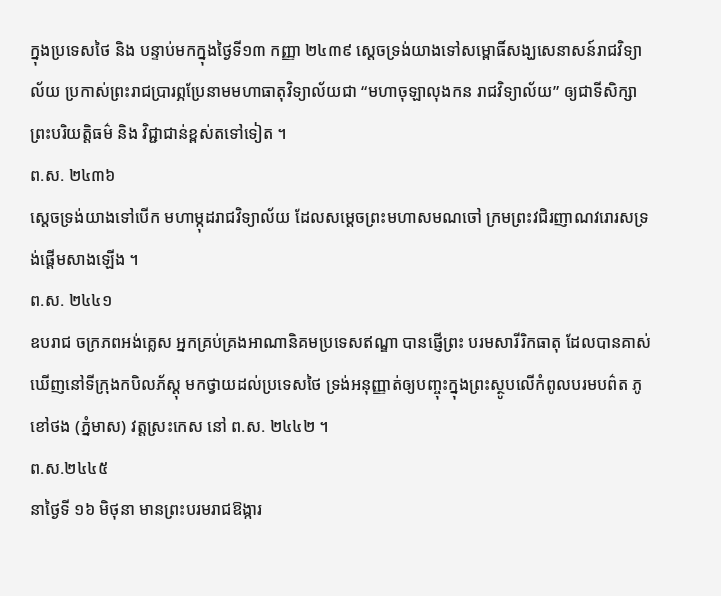ក្នុងប្រទេសថៃ និង បន្ទាប់មកក្នុងថ្ងៃទី១៣ កញ្ញា ២៤៣៩ ស្តេចទ្រង់យាងទៅសម្ពោធិ៍សង្ឃសេនាសន៍រាជវិទ្យាល័យ ប្រកាស់ព្រះរាជប្រារព្ភប្រែនាមមហាធាតុវិទ្យាល័យជា “មហាចុឡាលុងកន រាជវិទ្យាល័យ” ឲ្យជាទីសិក្សាព្រះបរិយត្តិធម៌ និង វិជ្ជាជាន់ខ្ពស់តទៅទៀត ។
ព.ស. ២៤៣៦
សេ្តចទ្រង់យាងទៅបើក មហាម្កុដរាជវិទ្យាល័យ ដែលសម្តេចព្រះមហាសមណចៅ ក្រមព្រះវជិរញាណវរោរសទ្រង់ផ្តើមសាងឡើង ។
ព.ស. ២៤៤១
ឧបរាជ ចក្រភពអង់គ្លេស អ្នកគ្រប់គ្រងអាណានិគមប្រទេសឥណ្ឌា បានផ្ញើព្រះ បរមសារីរិកធាតុ ដែលបានគាស់ឃើញនៅទីក្រុងកបិលភ័ស្តុ មកថ្វាយដល់ប្រទេសថៃ ទ្រង់អនុញ្ញាត់ឲ្យបញ្ចុះក្នុងព្រះស្ថូបលើកំពូលបរមបព៌ត ភូខៅថង (ភ្នំមាស) វត្តស្រះកេស នៅ ព.ស. ២៤៤២ ។
ព.ស.២៤៤៥
នាថ្ងៃទី ១៦ មិថុនា មានព្រះបរមរាជឱង្ការ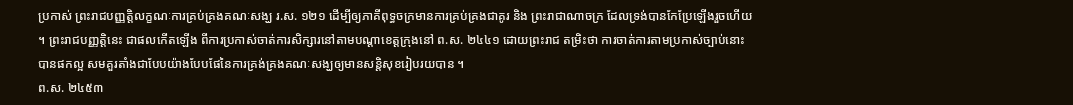ប្រកាស់ ព្រះរាជបញ្ញត្តិលក្ខណៈការគ្រប់គ្រងគណៈសង្ឃ រ.ស. ១២១ ដើម្បីឲ្យភាគីពុទ្ធចក្រមានការគ្រប់គ្រងជាគូរ និង ព្រះរាជាណាចក្រ ដែលទ្រង់បានកែប្រែឡើងរួចហើយ ។ ព្រះរាជបញ្ញត្តិនេះ ជាផលកើតឡើង ពីការប្រកាស់ចាត់ការសិក្សារនៅតាមបណ្តាខេត្តក្រុងនៅ ព.ស. ២៤៤១ ដោយព្រះរាជ តម្រិះថា ការចាត់ការតាមប្រកាស់ច្បាប់នោះបានផកល្អ សមគួរតាំងជាបែបយ៉ាងបែបផែនៃការគ្រង់គ្រងគណៈសង្ឃឲ្យមានសន្តិសុខរៀបរយបាន ។
ព.ស. ២៤៥៣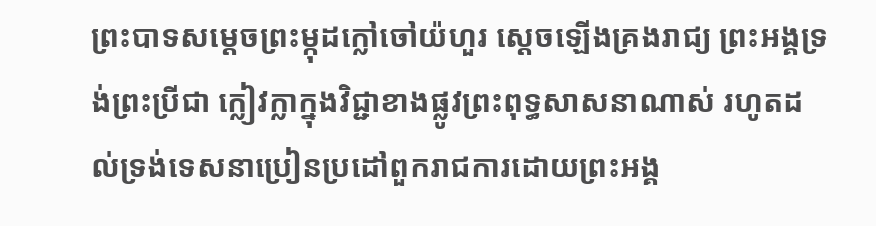ព្រះបាទសម្តេចព្រះម្កុដក្លៅចៅយ៉ហួរ ស្តេចឡើងគ្រងរាជ្យ ព្រះអង្គទ្រង់ព្រះប្រីជា ក្លៀវក្លាក្នុងវិជ្ជាខាងផ្លូវព្រះពុទ្ធសាសនាណាស់ រហូតដល់ទ្រង់ទេសនាប្រៀនប្រដៅពួករាជការដោយព្រះអង្គ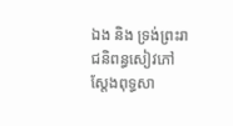ឯង និង ទ្រង់ព្រះរាជនិពន្ធសៀវភៅ ស្តែងពុទ្ធសា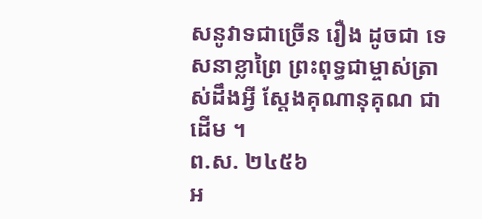សនូវាទជាច្រើន រឿង ដូចជា ទេសនាខ្លាព្រៃ ព្រះពុទ្ធជាម្ចាស់ត្រាស់ដឹងអ្វី ស្តែងគុណានុគុណ ជាដើម ។
ព.ស. ២៤៥៦
អ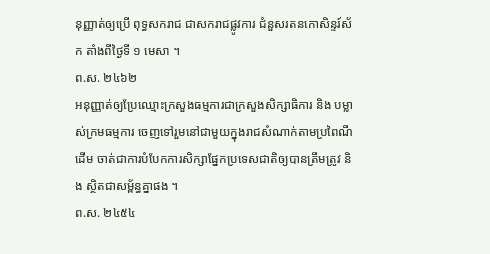នុញ្ញាត់ឲ្យប្រើ ពុទ្ធសករាជ ជាសករាជផ្លូវការ ជំនួសរតនកោសិន្ទរ៍ស័ក តាំងពីថ្ងៃទី ១ មេសា ។
ព.ស. ២៤៦២
អនុញ្ញាត់ឲ្យប្រែឈ្មោះក្រសួងធម្មការជាក្រសួងសិក្សាធិការ និង បម្លាស់ក្រមធម្មការ ចេញទៅរួមនៅជាមួយក្នុងរាជសំណាក់តាមប្រពៃណីដើម ចាត់ជាការបំបែកការសិក្សាផ្នែកប្រទេសជាតិឲ្យបានត្រឹមត្រូវ និង ស្ថិតជាសម្ព័ន្ធគ្នាផង ។
ព.ស. ២៤៥៤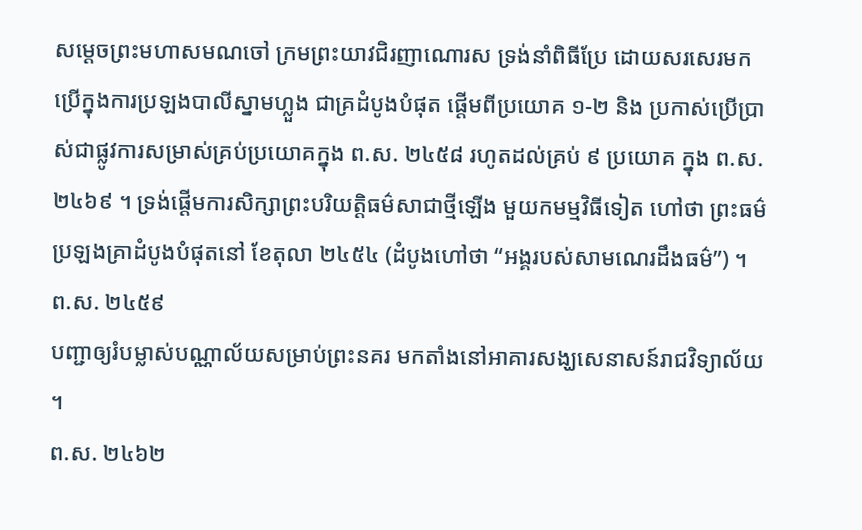សម្តេចព្រះមហាសមណចៅ ក្រមព្រះយាវជិរញាណោរស ទ្រង់នាំពិធីប្រែ ដោយសរសេរមកប្រើក្នុងការប្រឡងបាលីស្នាមហ្លួង ជាគ្រដំបូងបំផុត ផ្តើមពីប្រយោគ ១-២ និង ប្រកាស់ប្រើប្រាស់ជាផ្លូវការសម្រាស់គ្រប់ប្រយោគក្នុង ព.ស. ២៤៥៨ រហូតដល់គ្រប់ ៩ ប្រយោគ ក្នុង ព.ស. ២៤៦៩ ។ ទ្រង់ផ្តើមការសិក្សាព្រះបរិយត្តិធម៌សាជាថ្មីឡើង មួយកមម្មវិធីទៀត ហៅថា ព្រះធម៌ ប្រឡងគ្រាដំបូងបំផុតនៅ ខែតុលា ២៤៥៤ (ដំបូងហៅថា “អង្គរបស់សាមណេរដឹងធម៌”) ។
ព.ស. ២៤៥៩
បញ្ជាឲ្យរំបម្លាស់បណ្ណាល័យសម្រាប់ព្រះនគរ មកតាំងនៅអាគារសង្ឃសេនាសន៍រាជវិទ្យាល័យ ។
ព.ស. ២៤៦២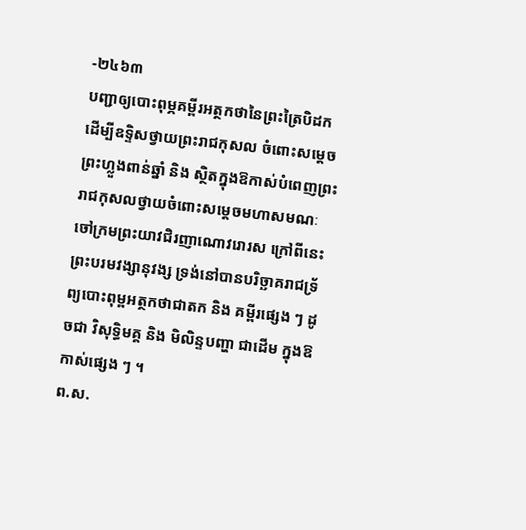-២៤៦៣
បញ្ជាឲ្យបោះពុម្ភគម្ពីរអត្ថកថានៃព្រះត្រៃបិដក ដើម្បីឧទ្ទិសថ្វាយព្រះរាជកុសល ចំពោះសម្តេចព្រះហ្លួងពាន់ឆ្នាំ និង ស្ថិតក្នុងឱកាស់បំពេញព្រះរាជកុសលថ្វាយចំពោះសម្តេចមហាសមណៈចៅក្រមព្រះយាវជិរញាណោវរោរស ក្រៅពីនេះ ព្រះបរមវង្សានុវង្ស ទ្រង់នៅបានបរិច្ឆាគរាជទ្រ័ព្យបោះពុម្ពអត្ថកថាជាតក និង គម្ពីរផ្សេង ៗ ដូចជា វិសុទ្ធិមគ្គ និង មិលិន្ទបញ្ហា ជាដើម ក្នុងឱកាស់ផ្សេង ៗ ។
ព.ស.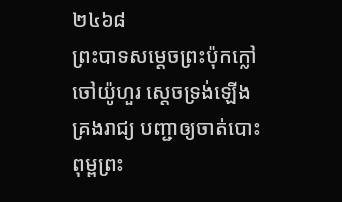២៤៦៨
ព្រះបាទសម្តេចព្រះប៉ុកក្លៅចៅយ៉ូហួរ ស្តេចទ្រង់ឡើងគ្រងរាជ្យ បញ្ជាឲ្យចាត់បោះ ពុម្ពព្រះ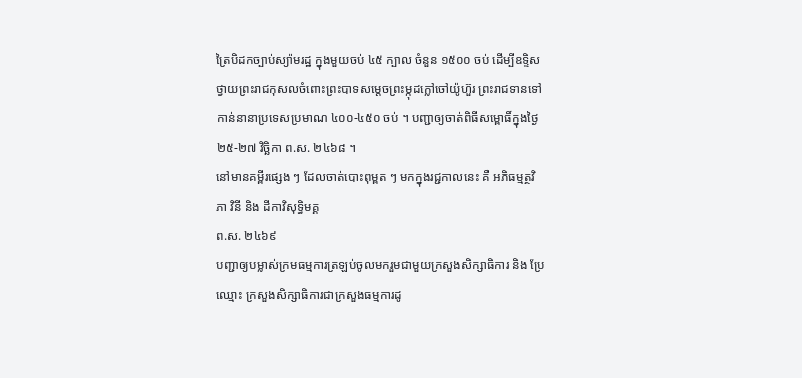ត្រៃបិដកច្បាប់ស្យ៉ាមរដ្ឋ ក្នុងមួយចប់ ៤៥ ក្បាល ចំនួន ១៥០០ ចប់ ដើម្បីឧទ្ទិស ថ្វាយព្រះរាជកុសលចំពោះព្រះបាទសម្តេចព្រះម្កុដក្លៅចៅយ៉ូហ៊ួរ ព្រះរាជទានទៅកាន់នានាប្រទេសប្រមាណ ៤០០-៤៥០ ចប់ ។ បញ្ជាឲ្យចាត់ពិធីសម្ពោធិ៍ក្នុងថ្ងៃ ២៥-២៧ វិច្ឆិកា ព.ស. ២៤៦៨ ។
នៅមានគម្ពីរផ្សេង ៗ ដែលចាត់បោះពុម្ពត ៗ មកក្នុងរជ្ជកាលនេះ គឺ អភិធម្មត្ថវិភា វិនី និង ដីកាវិសុទ្ធិមគ្គ
ព.ស. ២៤៦៩
បញ្ជាឲ្យបម្លាស់ក្រមធម្មការត្រឡប់ចូលមករួមជាមួយក្រសួងសិក្សាធិការ និង ប្រែឈ្មោះ ក្រសួងសិក្សាធិការជាក្រសួងធម្មការដូ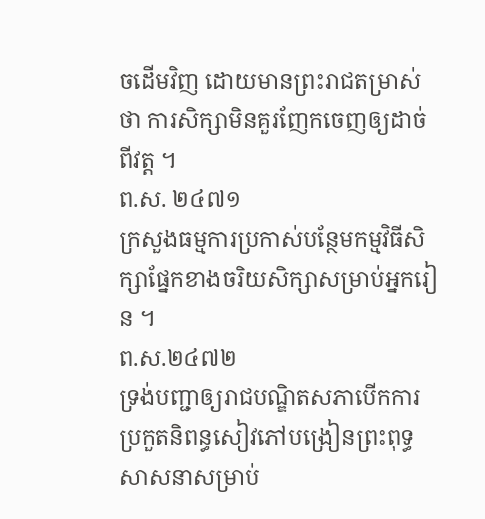ចដើមវិញ ដោយមានព្រះរាជតម្រាស់ថា ការសិក្សាមិនគួរញែកចេញឲ្យដាច់ពីវត្ត ។
ព.ស. ២៤៧១
ក្រសួងធម្មការប្រកាស់បន្ថែមកម្មវិធីសិក្សាផ្នែកខាងចរិយសិក្សាសម្រាប់អ្នករៀន ។
ព.ស.២៤៧២
ទ្រង់បញ្ជាឲ្យរាជបណ្ឌិតសភាបើកការប្រកួតនិពន្ធសៀវភៅបង្រៀនព្រះពុទ្ធសាសនាសម្រាប់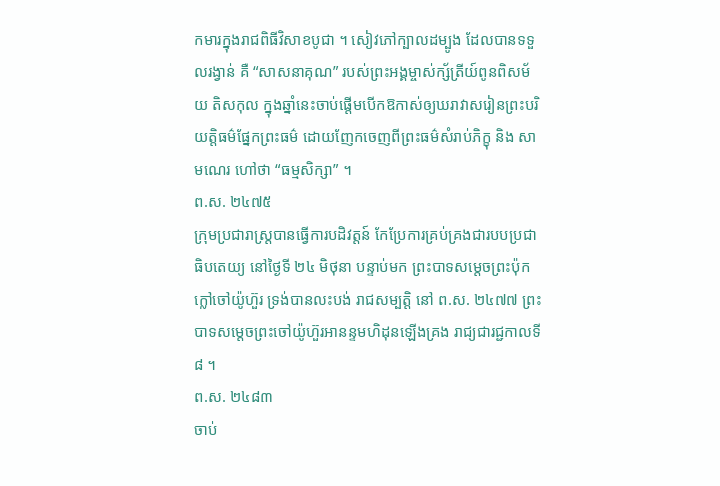កមារក្នុងរាជពិធីវិសាខបូជា ។ សៀវភៅក្បាលដម្បូង ដែលបានទទួលរង្វាន់ គឺ “សាសនាគុណ” របស់ព្រះអង្គម្ចាស់ក្ស័ត្រីយ៍ពូនពិសម័យ តិសកុល ក្នុងឆ្នាំនេះចាប់ផ្តើមបើកឱកាស់ឲ្យឃរាវាសរៀនព្រះបរិយត្តិធម៌ផ្នែកព្រះធម៌ ដោយញែកចេញពីព្រះធម៌សំរាប់ភិក្ខុ និង សាមណេរ ហៅថា “ធម្មសិក្សា” ។
ព.ស. ២៤៧៥
ក្រុមប្រជារាស្រ្តបានធ្វើការបដិវត្តន៍ កែប្រែការគ្រប់គ្រងជារបបប្រជាធិបតេយ្យ នៅថ្ងៃទី ២៤ មិថុនា បន្ទាប់មក ព្រះបាទសម្តេចព្រះប៉ុកក្លៅចៅយ៉ូហ៊ួរ ទ្រង់បានលះបង់ រាជសម្បត្តិ នៅ ព.ស. ២៤៧៧ ព្រះបាទសម្តេចព្រះចៅយ៉ូហ៊ួរអានន្ទមហិដុនឡើងគ្រង រាជ្យជារជ្ជកាលទី ៨ ។
ព.ស. ២៤៨៣
ចាប់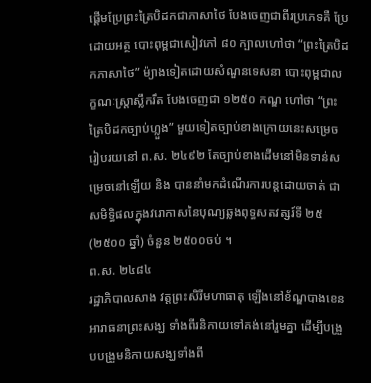ផ្តើមប្រែព្រះត្រៃបិដកជាភាសាថៃ បែងចេញជាពីរប្រភេទគឺ ប្រែដោយអត្ថ បោះពុម្ពជាសៀវភៅ ៨០ ក្បាលហៅថា “ព្រះត្រៃបិដកភាសាថៃ” ម៉្យាងទៀតដោយសំណួនទេសនា បោះពុម្ពជាលក្ខណៈស្រ្តាស្លឹករឹត បែងចេញជា ១២៥០ កណ្ឌ ហៅថា “ព្រះត្រៃបិដកច្បាប់ហ្លួង” មួយទៀតច្បាប់ខាងក្រោយនេះសម្រេចរៀបរយនៅ ព.ស. ២៤៩២ តែច្បាប់ខាងដើមនៅមិនទាន់សម្រេចនៅឡើយ និង បាននាំមកដំណើរការបន្តដោយចាត់ ជាសមិទ្ធិផលក្នុងវរោកាសនៃបុណ្យឆ្លងពុទ្ធសតវត្សរ៍ទី ២៥ (២៥០០ ឆ្នាំ) ចំនួន ២៥០០ចប់ ។
ព.ស. ២៤៨៤
រដ្ឋាភិបាលសាង វត្តព្រះសិរីមហាធាតុ ឡើងនៅខ័ណ្ឌបាងខេន អារាធនាព្រះសង្ឃ ទាំងពីរនិកាយទៅគង់នៅរួមគ្នា ដើម្បីបង្រួបបង្រួមនិកាយសង្ឃទាំងពី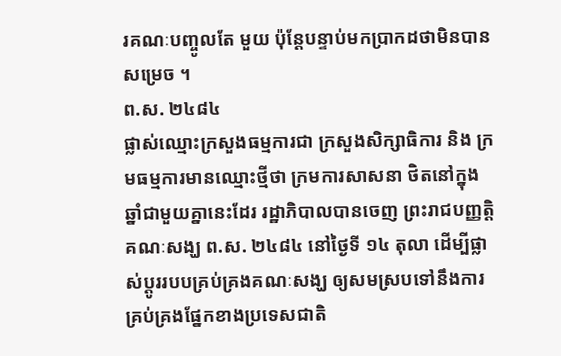រគណៈបញ្ចូលតែ មួយ ប៉ុន្តែបន្ទាប់មកប្រាកដថាមិនបានសម្រេច ។
ព.ស. ២៤៨៤
ផ្លាស់ឈ្មោះក្រសួងធម្មការជា ក្រសួងសិក្សាធិការ និង ក្រមធម្មការមានឈ្មោះថ្មីថា ក្រមការសាសនា ថិតនៅក្នុងឆ្នាំជាមួយគ្នានេះដែរ រដ្ឋាភិបាលបានចេញ ព្រះរាជបញ្ញត្តិ គណៈសង្ឃ ព.ស. ២៤៨៤ នៅថ្ងៃទី ១៤ តុលា ដើម្បីផ្លាស់ប្តូររបបគ្រប់គ្រងគណៈសង្ឃ ឲ្យសមស្របទៅនឹងការគ្រប់គ្រងផ្នែកខាងប្រទេសជាតិ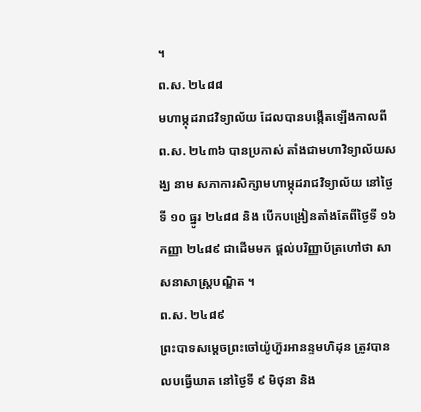។
ព.ស. ២៤៨៨
មហាម្កុដរាជវិទ្យាល័យ ដែលបានបង្កើតឡើងកាលពី ព.ស. ២៤៣៦ បានប្រកាស់ តាំងជាមហាវិទ្យាល័យសង្ឃ នាម សភាការសិក្សាមហាម្កុដរាជវិទ្យាល័យ នៅថ្ងៃទី ១០ ធ្នូរ ២៤៨៨ និង បើកបង្រៀនតាំងតែពីថ្ងៃទី ១៦ កញ្ញា ២៤៨៩ ជាដើមមក ផ្តល់បរិញ្ញាប័ត្រហៅថា សាសនាសាស្រ្តបណ្ឌិត ។
ព.ស. ២៤៨៩
ព្រះបាទសម្តេចព្រះចៅយ៉ូហ៊ួរអានន្ទមហិដុន ត្រូវបានលបធ្វើឃាត នៅថ្ងៃទី ៩ មិថុនា និង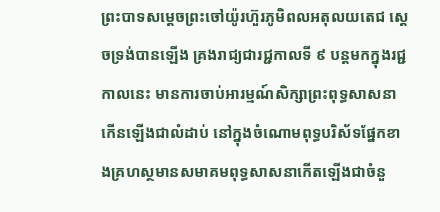ព្រះបាទសម្តេចព្រះចៅយ៉ូរហ៊ួរភូមិពលអតុលយតេជ ស្តេចទ្រង់បានឡើង គ្រងរាជ្យជារជ្ជកាលទី ៩ បន្តមកក្នុងរជ្ជកាលនេះ មានការចាប់អារម្មណ៍សិក្សាព្រះពុទ្ធសាសនា កើនឡើងជាលំដាប់ នៅក្នុងចំណោមពុទ្ធបរិស័ទផ្នែកខាងគ្រហស្ថមានសមាគមពុទ្ធសាសនាកើតឡើងជាចំនួ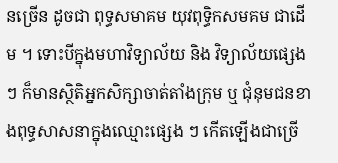នច្រើន ដូចជា ពុទ្ធសមាគម យុវពុទ្ធិកសមគម ជាដើម ។ ទោះបីក្នុងមហាវិទ្យាល័យ និង វិទ្យាល័យផ្សេង ៗ ក៏មានស្ថិតិអ្នកសិក្សាចាត់តាំងក្រុម ឬ ជុំនុមជនខាងពុទ្ធសាសនាក្នុងឈ្មោះផ្សេង ៗ កើតឡើងជាច្រើ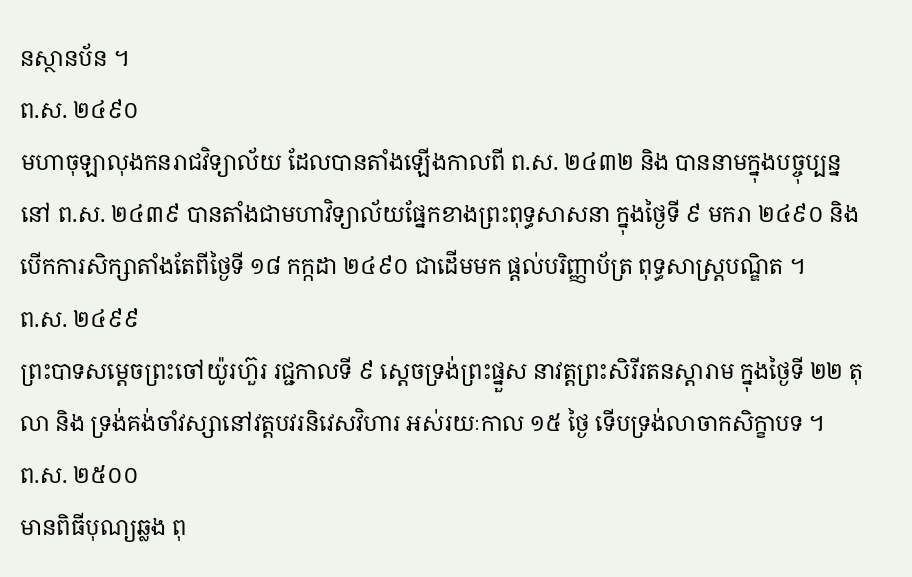នស្ថានប័ន ។
ព.ស. ២៤៩០
មហាចុឡាលុងកនរាជវិទ្យាល័យ ដែលបានតាំងឡើងកាលពី ព.ស. ២៤៣២ និង បាននាមក្នុងបច្ចុប្បន្ន នៅ ព.ស. ២៤៣៩ បានតាំងជាមហាវិទ្យាល័យផ្នែកខាងព្រះពុទ្ធសាសនា ក្នុងថ្ងៃទី ៩ មករា ២៤៩០ និង បើកការសិក្សាតាំងតែពីថ្ងៃទី ១៨ កក្កដា ២៤៩០ ជាដើមមក ផ្តល់បរិញ្ញាប័ត្រ ពុទ្ធសាស្រ្តបណ្ឌិត ។
ព.ស. ២៤៩៩
ព្រះបាទសម្តេចព្រះចៅយ៉ូរហ៊ួរ រជ្ជកាលទី ៩ ស្តេចទ្រង់ព្រះផ្នួស នាវត្តព្រះសិរីរតនស្តារាម ក្នុងថ្ងៃទី ២២ តុលា និង ទ្រង់គង់ចាំវស្សានៅវត្តបវរនិវេសវិហារ អស់រយៈកាល ១៥ ថ្ងៃ ទើបទ្រង់លាចាកសិក្ខាបទ ។
ព.ស. ២៥០០
មានពិធីបុណ្យឆ្លង ពុ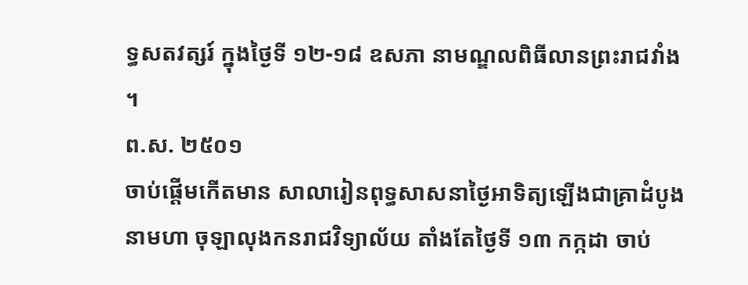ទ្ធសតវត្សរ៍ ក្នុងថ្ងៃទី ១២-១៨ ឧសភា នាមណ្ឌលពិធីលានព្រះរាជវាំង ។
ព.ស. ២៥០១
ចាប់ផ្តើមកើតមាន សាលារៀនពុទ្ធសាសនាថ្ងៃអាទិត្យឡើងជាគ្រាដំបូង នាមហា ចុឡាលុងកនរាជវិទ្យាល័យ តាំងតែថ្ងៃទី ១៣ កក្កដា ចាប់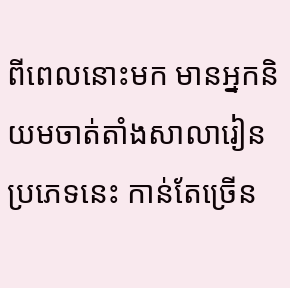ពីពេលនោះមក មានអ្នកនិយមចាត់តាំងសាលារៀនប្រភេទនេះ កាន់តែច្រើន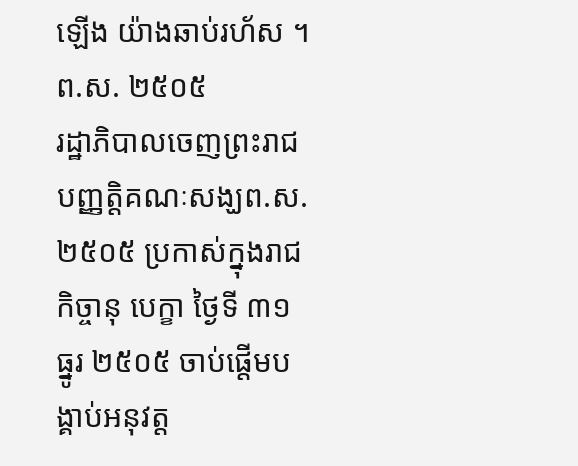ឡើង យ៉ាងឆាប់រហ័ស ។
ព.ស. ២៥០៥
រដ្ឋាភិបាលចេញព្រះរាជបញ្ញត្តិគណៈសង្ឃព.ស. ២៥០៥ ប្រកាស់ក្នុងរាជកិច្ចានុ បេក្ខា ថ្ងៃទី ៣១ ធ្នូរ ២៥០៥ ចាប់ផ្តើមបង្គាប់អនុវត្ត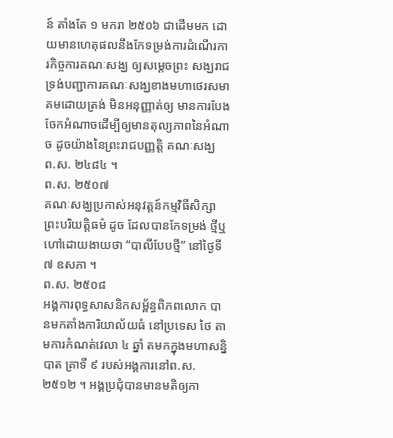ន៍ តាំងតែ ១ មករា ២៥០៦ ជាដើមមក ដោយមានហេតុផលនឹងកែទម្រង់ការដំណើរការកិច្ចការគណៈសង្ឃ ឲ្យសម្តេចព្រះ សង្ឃរាជ ទ្រង់បញ្ជាការគណៈសង្ឃខាងមហាថេរសមាគមដោយត្រង់ មិនអនុញ្ញាត់ឲ្យ មានការបែងចែកអំណាចដើម្បីឲ្យមានតុល្យភាពនៃអំណាច ដូចយ៉ាងនៃព្រះរាជបញ្ញត្តិ គណៈសង្ឃ ព.ស. ២៤៨៤ ។
ព.ស. ២៥០៧
គណៈសង្ឃប្រកាស់អនុវត្តន៍កម្មវិធីសិក្សាព្រះបរិយត្តិធម៌ ដូច ដែលបានកែទម្រង់ ថ្មីឬហៅដោយងាយថា “បាលីបែបថ្មី” នៅថ្ងៃទី ៧ ឧសភា ។
ព.ស. ២៥០៨
អង្គការពុទ្ធសាសនិកសម្ព័ន្ធពិភពលោក បានមកតាំងការិយាល័យធំ នៅប្រទេស ថៃ តាមការកំណត់វេលា ៤ ឆ្នាំ តមកក្នុងមហាសន្និបាត គ្រាទី ៩ របស់អង្គការនៅព.ស. ២៥១២ ។ អង្គប្រជុំបានមានមតិឲ្យកា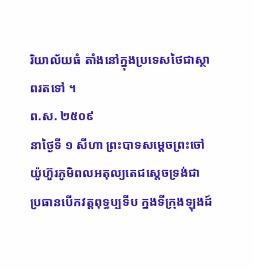រិយាល័យធំ តាំងនៅក្នុងប្រទេសថៃជាស្ថាពរតទៅ ។
ព.ស. ២៥០៩
នាថ្ងៃទី ១ សីហា ព្រះបាទសម្តេចព្រះចៅយ៉ូហ៊ួរភូមិពលអតុល្យតេជស្តេចទ្រង់ជា ប្រធានបើកវត្តពុទ្ធប្បទីប ក្នងទីក្រុងឡុងដ៍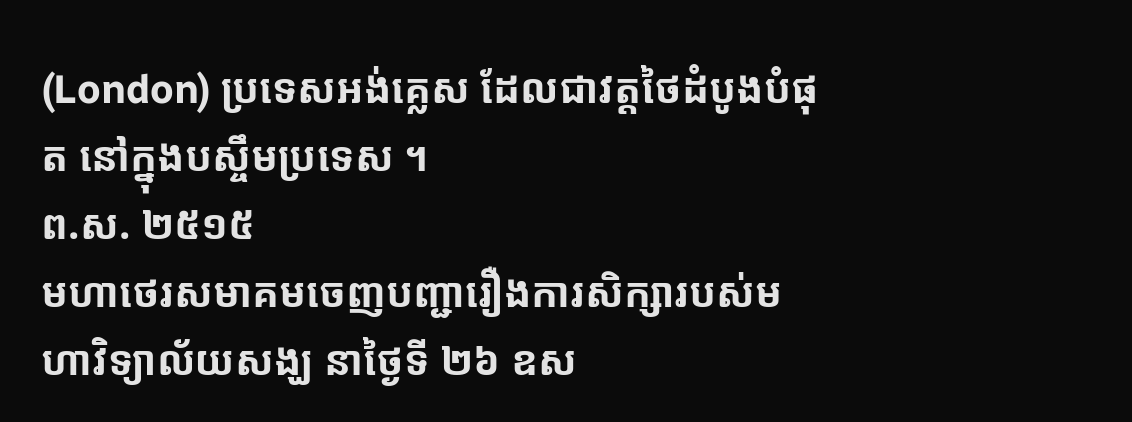(London) ប្រទេសអង់គ្លេស ដែលជាវត្តថៃដំបូងបំផុត នៅក្នុងបស្ចឹមប្រទេស ។
ព.ស. ២៥១៥
មហាថេរសមាគមចេញបញ្ជារឿងការសិក្សារបស់មហាវិទ្យាល័យសង្ឃ នាថ្ងៃទី ២៦ ឧស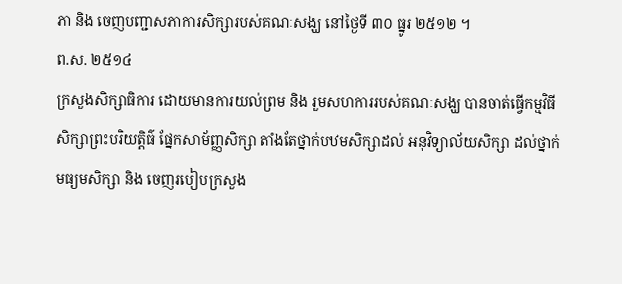ភា និង ចេញបញ្ជាសភាការសិក្សារបស់គណៈសង្ឃ នៅថ្ងៃទី ៣០ ធ្នូរ ២៥១២ ។
ព.ស. ២៥១៤
ក្រសួងសិក្សាធិការ ដោយមានការយល់ព្រម និង រួមសហការរបស់គណៈសង្ឃ បានចាត់ធ្វើកម្មវិធីសិក្សាព្រះបរិយត្តិធ៌ ផ្នែកសាម័ញ្ញសិក្សា តាំងតែថ្នាក់បឋមសិក្សាដល់ អនុវិទ្យាល័យសិក្សា ដល់ថ្នាក់មធ្យមសិក្សា និង ចេញរបៀបក្រសួង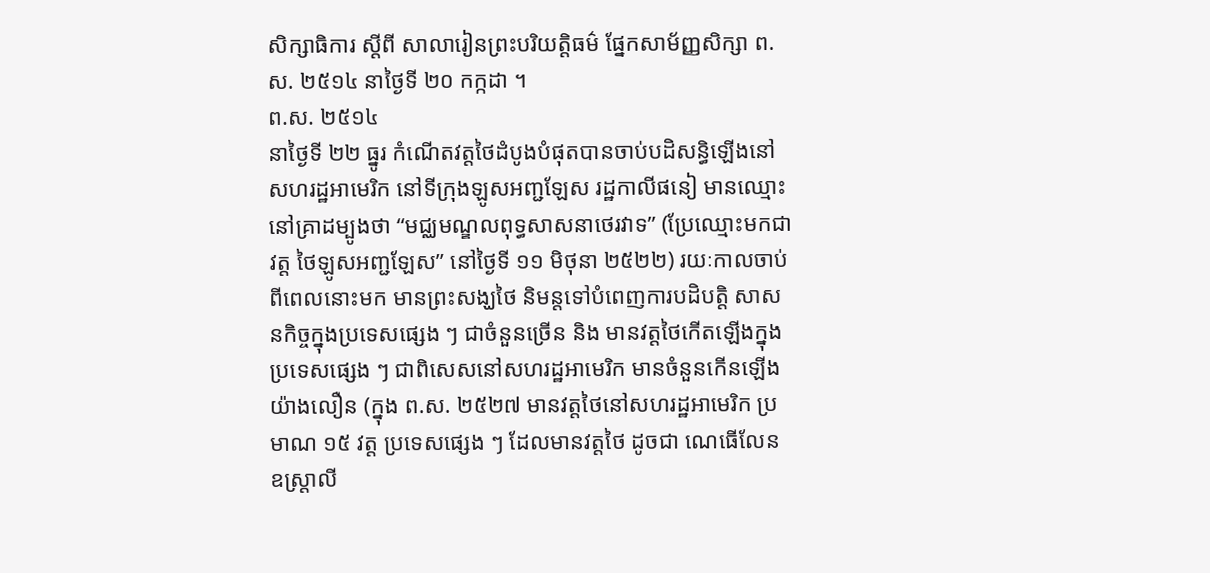សិក្សាធិការ ស្តីពី សាលារៀនព្រះបរិយត្តិធម៌ ផ្នែកសាម័ញ្ញសិក្សា ព.ស. ២៥១៤ នាថ្ងៃទី ២០ កក្កដា ។
ព.ស. ២៥១៤
នាថ្ងៃទី ២២ ធ្នូរ កំណើតវត្តថៃដំបូងបំផុតបានចាប់បដិសន្ធិឡើងនៅសហរដ្ឋអាមេរិក នៅទីក្រុងឡូសអញ្ជឡែស រដ្ឋកាលីផនៀ មានឈ្មោះនៅគ្រាដម្បូងថា “មជ្ឈមណ្ឌលពុទ្ធសាសនាថេរវាទ” (ប្រែឈ្មោះមកជាវត្ត ថៃឡូសអញ្ជឡែស” នៅថ្ងៃទី ១១ មិថុនា ២៥២២) រយៈកាលចាប់ពីពេលនោះមក មានព្រះសង្ឃថៃ និមន្តទៅបំពេញការបដិបត្តិ សាសនកិច្ចក្នុងប្រទេសផ្សេង ៗ ជាចំនួនច្រើន និង មានវត្តថៃកើតឡើងក្នុងប្រទេសផ្សេង ៗ ជាពិសេសនៅសហរដ្ឋអាមេរិក មានចំនួនកើនឡើងយ៉ាងលឿន (ក្នុង ព.ស. ២៥២៧ មានវត្តថៃនៅសហរដ្ឋអាមេរិក ប្រមាណ ១៥ វត្ត ប្រទេសផ្សេង ៗ ដែលមានវត្តថៃ ដូចជា ណេធើលែន ឧស្រ្តាលី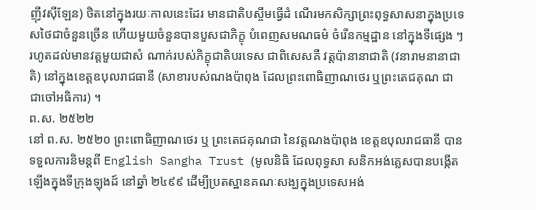ញ៉ីវស៊ីឡែន) ថិតនៅក្នុងរយៈកាលនេះដែរ មានជាតិបស្ចឹមធ្វើដំ ណើរមកសិក្សាព្រះពុទ្ធសាសនាក្នុងប្រទេសថៃជាចំនួនច្រើន ហើយមួយចំនួនបានបួសជាភិក្ខុ បំពេញសមណធម៌ ចំរើនកម្មដ្ឋាន នៅក្នុងទីផ្សេង ៗ រហូតដល់មានវត្តមួយជាសំ ណាក់របស់ភិក្ខុជាតិបរទេស ជាពិសេសគឺ វត្តប៉ានានាជាតិ (វនារាមនានាជាតិ) នៅក្នុងខេត្តឧបុលរាជធានី (សាខារបស់ណងប៉ាពុង ដែលព្រះពោធិញាណថេរ ឬព្រះតេជគុណ ជា ជាចៅអធិការ) ។
ព.ស. ២៥២២
នៅ ព.ស. ២៥២០ ព្រះពោធិញាណថេរ ឬ ព្រះតេជគុណជា នៃវត្តណងប៉ាពុង ខេត្តឧបុលរាជធានី បានទទួលការនិមន្តពី English Sangha Trust (មូលនិធិ ដែលពុទ្ធសា សនិកអង់គ្លេសបានបង្កើតឡើងក្នុងទីក្រុងឡុងដ៍ នៅឆ្នាំ ២៤៩៩ ដើម្បីប្រតស្ឋានគណៈសង្ឃក្នុងប្រទេសអង់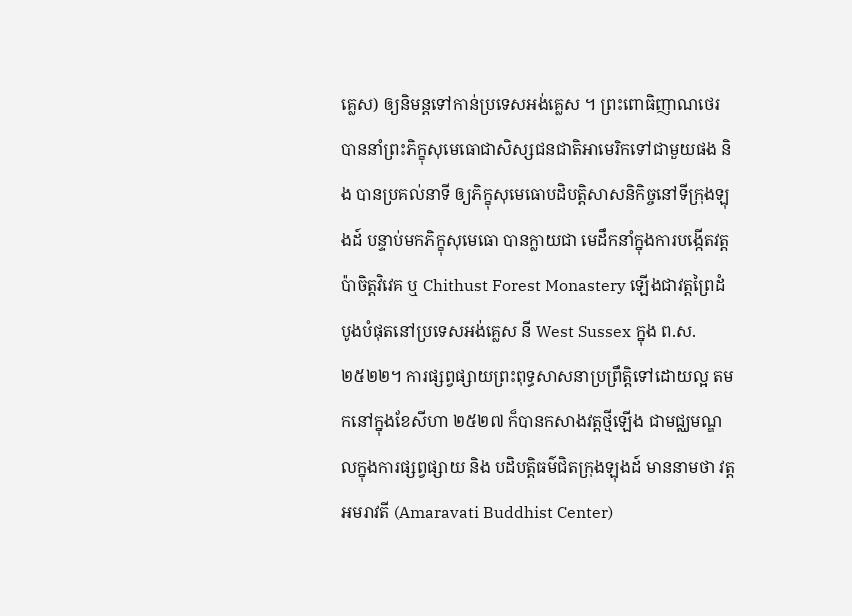គ្លេស) ឲ្យនិមន្តទៅកាន់ប្រទេសអង់គ្លេស ។ ព្រះពោធិញាណថេរ បាននាំព្រះភិក្ខុសុមេធោជាសិស្សជនជាតិអាមេរិកទៅជាមួយផង និង បានប្រគល់នាទី ឲ្យភិក្ខុសុមេធោបដិបត្តិសាសនិកិច្ចនៅទីក្រុងឡុងដ៍ បន្ទាប់មកភិក្ខុសុមេធោ បានក្លាយជា មេដឹកនាំក្នុងការបង្កើតវត្តប៉ាចិត្តវិវេគ ឬ Chithust Forest Monastery ឡើងជាវត្តព្រៃដំបូងបំផុតនៅប្រទេសអង់គ្លេស នី West Sussex ក្នុង ព.ស. ២៥២២។ ការផ្សព្វផ្សាយព្រះពុទ្ធសាសនាប្រព្រឹត្តិទៅដោយល្អ តមកនៅក្នុងខែសីហា ២៥២៧ ក៏បានកសាងវត្តថ្មីឡើង ជាមជ្ឈមណ្ឌលក្នុងការផ្សព្វផ្សាយ និង បដិបត្តិធម៌ជិតក្រុងឡុងដ៍ មាននាមថា វត្តអមរាវតី (Amaravati Buddhist Center)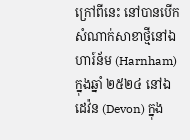ក្រៅពីនេះ នៅបានបើកសំណាក់សាខាថ្មីនៅឯហារ៍ន័ម (Harnham) ក្នុងឆ្នាំ ២៥២៤ នៅឯ ដេវ៉ន (Devon) ក្នុង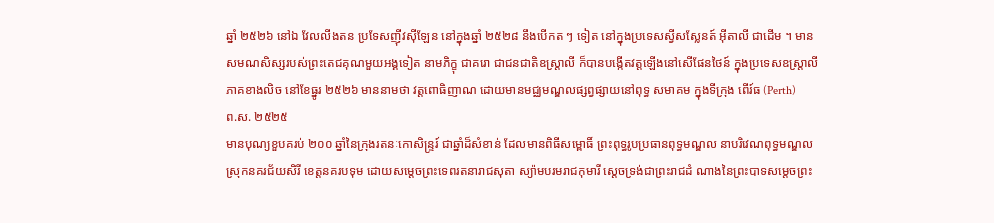ឆ្នាំ ២៥២៦ នៅឯ វែលលីងតន ប្រទែសញ៉ីវស៊ីឡែន នៅក្នុងឆ្នាំ ២៥២៨ នឹងបើកត ៗ ទៀត នៅក្នុងប្រទេសស្វីសស្លែនត៍ អ៊ីតាលី ជាដើម ។ មានសមណសិស្សរបស់ព្រះតេជគុណមួយអង្គទៀត នាមភិក្ខុ ជាគរោ ជាជនជាតិឧស្ត្រាលី ក៏បានបង្កើតវត្តឡើងនៅសើផែនថៃន៍ ក្នុងប្រទេសឧស្រ្តាលី ភាគខាងលិច នៅខែធ្នូរ ២៥២៦ មាននាមថា វត្តពោធិញាណ ដោយមានមជ្ឈមណ្ឌលផ្សព្វផ្សាយនៅពុទ្ធ សមាគម ក្នុងទីក្រុង ពើរ៍ធ (Perth)
ព.ស. ២៥២៥
មានបុណ្យខួបគរប់ ២០០ ឆ្នាំនៃក្រុងរតនៈកោសិន្ទ្ររ៍ ជាឆ្នាំដ៏សំខាន់ ដែលមានពិធីសម្ពោធិ៍ ព្រះពុទ្ធរូបប្រធានពុទ្ធមណ្ឌល នាបរិវេណពុទ្ធមណ្ឌល ស្រុកនគរជ័យសិរី ខេត្តនគរបទុម ដោយសម្តេចព្រះទេពរតនារាជសុតា ស្យ៉ាមបរមរាជកុមារី ស្តេចទ្រង់ជាព្រះរាជដំ ណាងនៃព្រះបាទសម្តេចព្រះ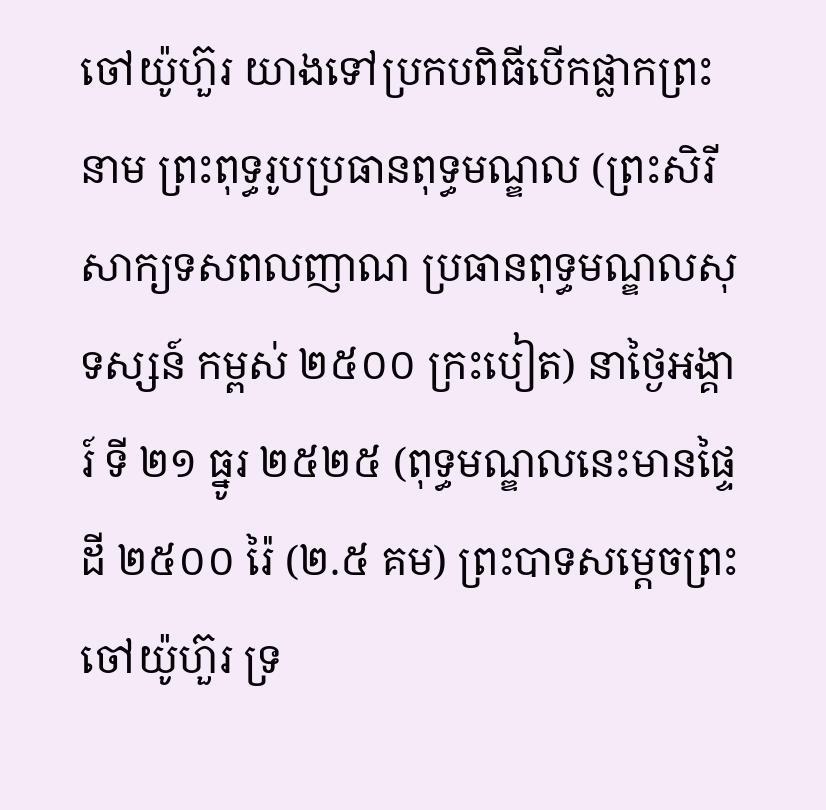ចៅយ៉ូហ៊ួរ យាងទៅប្រកបពិធីបើកផ្លាកព្រះនាម ព្រះពុទ្ធរូបប្រធានពុទ្ធមណ្ឌល (ព្រះសិរីសាក្យទសពលញាណ ប្រធានពុទ្ធមណ្ឌលសុទស្សន៍ កម្ពស់ ២៥០០ ក្រះបៀត) នាថ្ងៃអង្គារ៍ ទី ២១ ធ្នូរ ២៥២៥ (ពុទ្ធមណ្ឌលនេះមានផ្ទៃដី ២៥០០ រ៉ៃ (២.៥ គម) ព្រះបាទសម្តេចព្រះចៅយ៉ូហ៊ួរ ទ្រ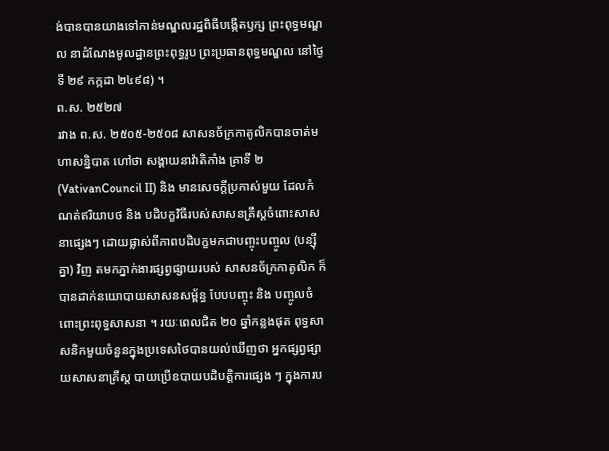ង់បានបានយាងទៅកាន់មណ្ឌលរដ្ឋពិធីបង្កើតឫក្ស ព្រះពុទ្ធមណ្ឌល នាដំណែងមូលដ្ឋានព្រះពុទ្ធរូប ព្រះប្រធានពុទ្ធមណ្ឌល នៅថ្ងៃទី ២៩ កក្កដា ២៤៩៨) ។
ព.ស. ២៥២៧
រវាង ព.ស. ២៥០៥-២៥០៨ សាសនច័ក្រកាតូលិកបានចាត់មហាសន្និបាត ហៅថា សង្គាយនាវ៉ាតិកាំង គ្រាទី ២ (VativanCouncil II) និង មានសេចក្តីប្រកាស់មួយ ដែលកំណត់ឥរិយាបថ និង បដិបក្ខវិធីរបស់សាសនគ្រឹស្តចំពោះសាសនាផ្សេងៗ ដោយផ្លាស់ពីភាពបដិបក្ខមកជាបញ្ចុះបញ្ចូល (បន្ស៊ីគ្នា) វិញ តមកភ្នាក់ងារផ្សព្វផ្សាយរបស់ សាសនច័ក្រកាតូលិក ក៏បានដាក់នយោបាយសាសនសម្ព័ន្ធ បែបបញ្ចុះ និង បញ្ចូលចំពោះព្រះពុទ្ធសាសនា ។ រយៈពេលជិត ២០ ឆ្នាំកន្លងផុត ពុទ្ធសាសនិកមួយចំនួនក្នុងប្រទេសថៃបានយល់ឃើញថា អ្នកផ្សព្វផ្សាយសាសនាគ្រឹស្ត បាយប្រើឧបាយបដិបត្តិការផ្សេង ៗ ក្នុងការប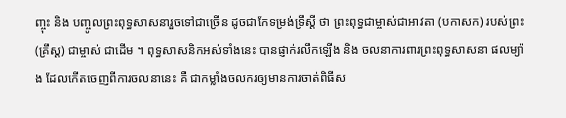ញ្ចុះ និង បញ្ចូលព្រះពុទ្ធសាសនារួចទៅជាច្រើន ដូចជាកែទម្រង់ទ្រឹស្តី ថា ព្រះពុទ្ធជាម្ចាស់ជាអាវតា (បកាសក) របស់ព្រះ (គ្រឹស្ត) ជាម្ចាស់ ជាដើម ។ ពុទ្ធសាសនិកអស់ទាំងនេះ បានផ្ញាក់រលឹកឡើង និង ចលនាការពារព្រះពុទ្ធសាសនា ផលម្យ៉ាង ដែលកើតចេញពីការចលនានេះ គឺ ជាកម្លាំងចលករឲ្យមានការចាត់ពិធីស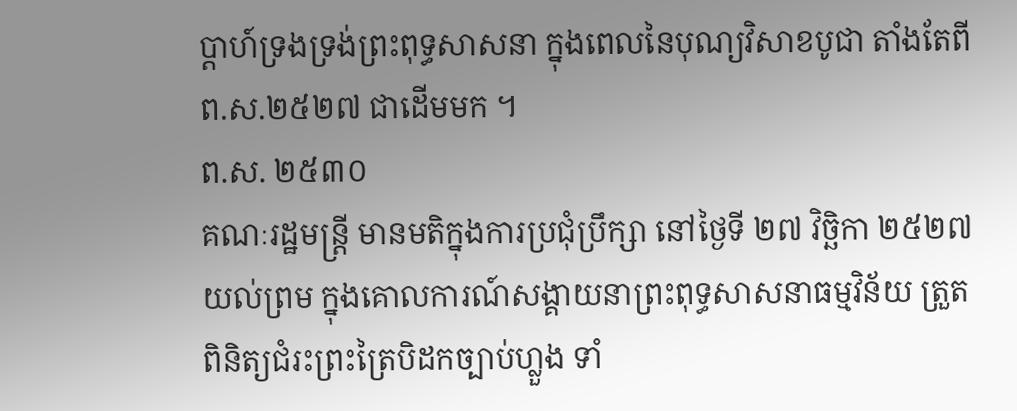ប្តាហ៍ទ្រងទ្រង់ព្រះពុទ្ធសាសនា ក្នុងពេលនៃបុណ្យវិសាខបូជា តាំងតែពី ព.ស.២៥២៧ ជាដើមមក ។
ព.ស. ២៥៣០
គណៈរដ្ឋមន្រ្តី មានមតិក្នុងការប្រជុំប្រឹក្សា នៅថ្ងៃទី ២៧ វិច្ឆិកា ២៥២៧ យល់ព្រម ក្នុងគោលការណ៍សង្គាយនាព្រះពុទ្ធសាសនាធម្មវិន័យ ត្រួតពិនិត្យជំរះព្រះត្រៃបិដកច្បាប់ហ្លួង ទាំ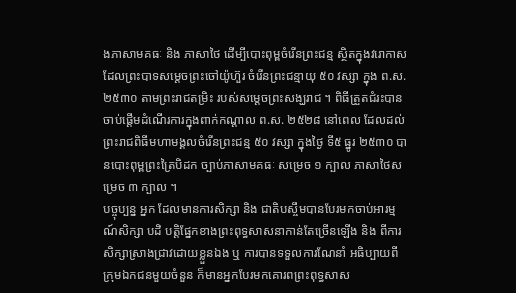ងភាសាមគធៈ និង ភាសាថៃ ដើម្បីបោះពុម្ពចំរើនព្រះជន្ម ស្ថិតក្នុងវរោកាស ដែលព្រះបាទសម្តេចព្រះចៅយ៉ូហ៊ួរ ចំរើនព្រះជន្មាយុ ៥០ វស្សា ក្នុង ព.ស. ២៥៣០ តាមព្រះរាជតម្រិះ របស់សម្តេចព្រះសង្ឃរាជ ។ ពិធីត្រួតជំរះបានចាប់ផ្តើមដំណើរការក្នុងពាក់កណ្តាល ព.ស. ២៥២៨ នៅពេល ដែលដល់ព្រះរាជពិធីមហាមង្គលចំរើនព្រះជន្ម ៥០ វស្សា ក្នុងថ្ងៃ ទី៥ ធ្នូរ ២៥៣០ បានបោះពុម្ពព្រះត្រៃបិដក ច្បាប់ភាសាមគធៈ សម្រេច ១ ក្បាល ភាសាថៃសម្រេច ៣ ក្បាល ។
បច្ចុប្បន្ន អ្នក ដែលមានការសិក្សា និង ជាតិបស្ចឹមបានបែរមកចាប់អារម្មណ៍សិក្សា បដិ បត្តិផ្នែកខាងព្រះពុទ្ធសាសនាកាន់តែច្រើនឡើង និង ពីការសិក្សាស្រាងជ្រាវដោយខ្លួនឯង ឬ ការបានទទួលការណែនាំ អធិប្បាយពីក្រុមឯកជនមួយចំនួន ក៏មានអ្នកបែរមកគោរពព្រះពុទ្ធសាស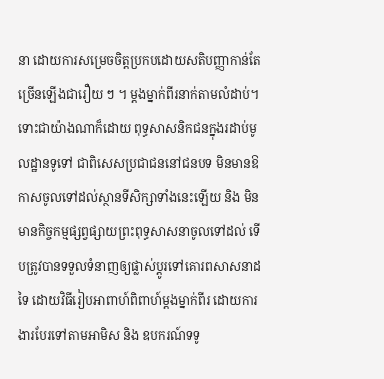នា ដោយការសម្រេចចិត្តប្រកបដោយសតិបញ្ញាកាន់តែច្រើនឡើងជារឿយ ៗ ។ ម្តងម្នាក់ពីរនាក់តាមលំដាប់។ ទោះជាយ៉ាងណាក៏ដោយ ពុទ្ធសាសនិកជនក្នុងរដាប់មូលដ្ឋានទូទៅ ជាពិសេសប្រជាជននៅជនបទ មិនមានឱកាសចូលទៅដល់ស្ថានទីសិក្សាទាំងនេះឡើយ និង មិនមានកិច្ចកម្មផ្សព្វផ្សាយព្រះពុទ្ធសាសនាចូលទៅដល់ ទើបត្រូវបានទទួលទំនាញឲ្យផ្លាស់ប្តូរទៅគោរពសាសនាដទៃ ដោយវិធីរៀបអាពាហ៍ពិពាហ៍ម្តងម្នាក់ពីរ ដោយការងារបែរទៅតាមអាមិស និង ឧបករណ៍ទទូ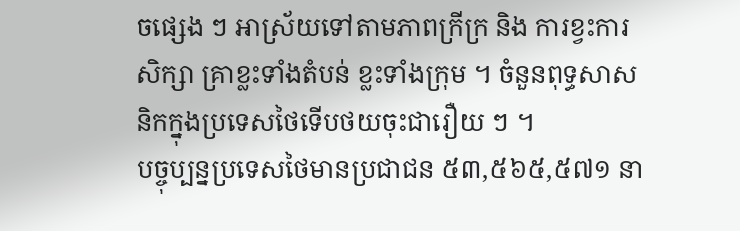ចផ្សេង ៗ អាស្រ័យទៅតាមភាពក្រីក្រ និង ការខ្វះការសិក្សា គ្រាខ្លះទាំងតំបន់ ខ្លះទាំងក្រុម ។ ចំនួនពុទ្ធសាសនិកក្នុងប្រទេសថៃទើបថយចុះជារឿយ ៗ ។
បច្ចុប្បន្នប្រទេសថៃមានប្រជាជន ៥៣,៥៦៥,៥៧១ នា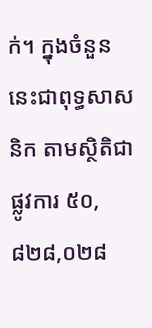ក់។ ក្នុងចំនួននេះជាពុទ្ធសាសនិក តាមស្ថិតិជាផ្លូវការ ៥០,៨២៨,០២៨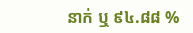នាក់ ឬ ៩៤.៨៨ %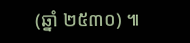(ឆ្នាំ ២៥៣០) ៕